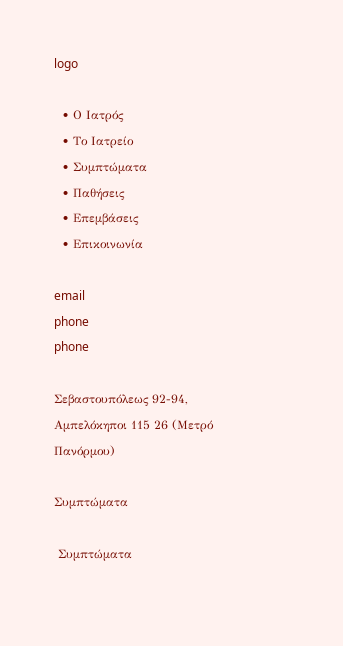logo

  • Ο Ιατρός
  • Το Ιατρείο
  • Συμπτώματα
  • Παθήσεις
  • Επεμβάσεις
  • Επικοινωνία

email
phone
phone

Σεβαστουπόλεως 92-94, Αμπελόκηποι 115 26 (Μετρό Πανόρμου)

Συμπτώματα

 Συμπτώματα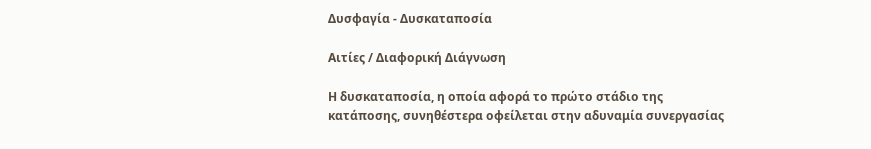Δυσφαγία - Δυσκαταποσία

Αιτίες / Διαφορική Διάγνωση

Η δυσκαταποσία, η οποία αφορά το πρώτο στάδιο της κατάποσης, συνηθέστερα οφείλεται στην αδυναμία συνεργασίας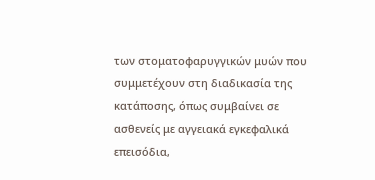των στοματοφαρυγγικών μυών που συμμετέχουν στη διαδικασία της κατάποσης, όπως συμβαίνει σε ασθενείς με αγγειακά εγκεφαλικά επεισόδια,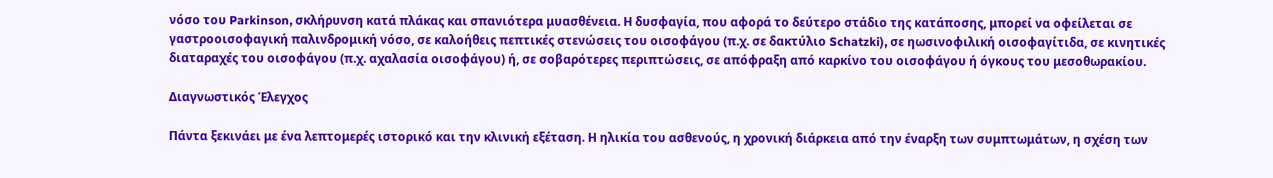νόσο του Parkinson, σκλήρυνση κατά πλάκας και σπανιότερα μυασθένεια. Η δυσφαγία, που αφορά το δεύτερο στάδιο της κατάποσης, μπορεί να οφείλεται σε γαστροοισοφαγική παλινδρομική νόσο, σε καλοήθεις πεπτικές στενώσεις του οισοφάγου (π.χ. σε δακτύλιο Schatzki), σε ηωσινοφιλική οισοφαγίτιδα, σε κινητικές διαταραχές του οισοφάγου (π.χ. αχαλασία οισοφάγου) ή, σε σοβαρότερες περιπτώσεις, σε απόφραξη από καρκίνο του οισοφάγου ή όγκους του μεσοθωρακίου.

Διαγνωστικός Έλεγχος

Πάντα ξεκινάει με ένα λεπτομερές ιστορικό και την κλινική εξέταση. Η ηλικία του ασθενούς, η χρονική διάρκεια από την έναρξη των συμπτωμάτων, η σχέση των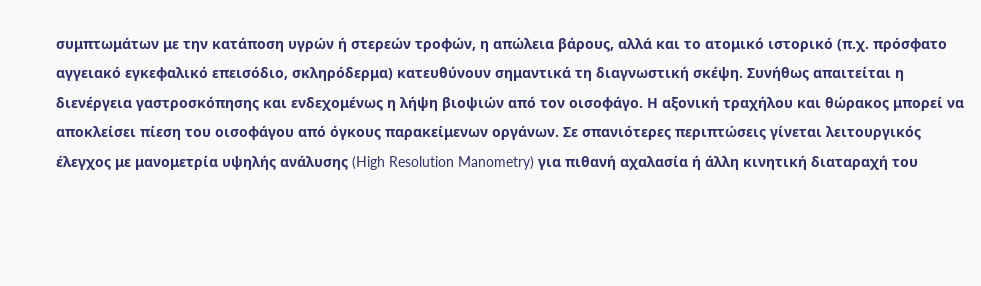συμπτωμάτων με την κατάποση υγρών ή στερεών τροφών, η απώλεια βάρους, αλλά και το ατομικό ιστορικό (π.χ. πρόσφατο αγγειακό εγκεφαλικό επεισόδιο, σκληρόδερμα) κατευθύνουν σημαντικά τη διαγνωστική σκέψη. Συνήθως απαιτείται η διενέργεια γαστροσκόπησης και ενδεχομένως η λήψη βιοψιών από τον οισοφάγο. Η αξονική τραχήλου και θώρακος μπορεί να αποκλείσει πίεση του οισοφάγου από όγκους παρακείμενων οργάνων. Σε σπανιότερες περιπτώσεις γίνεται λειτουργικός έλεγχος με μανομετρία υψηλής ανάλυσης (High Resolution Manometry) για πιθανή αχαλασία ή άλλη κινητική διαταραχή του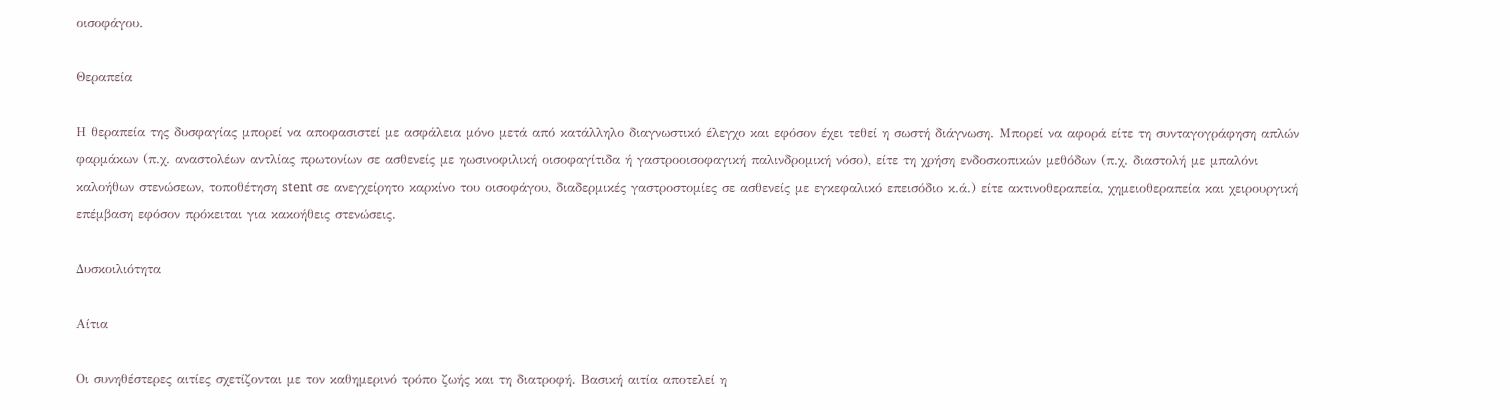οισοφάγου.

Θεραπεία

Η θεραπεία της δυσφαγίας μπορεί να αποφασιστεί με ασφάλεια μόνο μετά από κατάλληλο διαγνωστικό έλεγχο και εφόσον έχει τεθεί η σωστή διάγνωση. Μπορεί να αφορά είτε τη συνταγογράφηση απλών φαρμάκων (π.χ. αναστολέων αντλίας πρωτονίων σε ασθενείς με ηωσινοφιλική οισοφαγίτιδα ή γαστροοισοφαγική παλινδρομική νόσο), είτε τη χρήση ενδοσκοπικών μεθόδων (π.χ. διαστολή με μπαλόνι καλοήθων στενώσεων, τοποθέτηση stent σε ανεγχείρητο καρκίνο του οισοφάγου, διαδερμικές γαστροστομίες σε ασθενείς με εγκεφαλικό επεισόδιο κ.ά.) είτε ακτινοθεραπεία, χημειοθεραπεία και χειρουργική επέμβαση εφόσον πρόκειται για κακοήθεις στενώσεις.

Δυσκοιλιότητα

Αίτια

Οι συνηθέστερες αιτίες σχετίζονται με τον καθημερινό τρόπο ζωής και τη διατροφή. Βασική αιτία αποτελεί η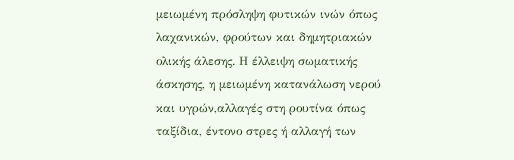μειωμένη πρόσληψη φυτικών ινών όπως λαχανικών, φρούτων και δημητριακών ολικής άλεσης. Η έλλειψη σωματικής άσκησης, η μειωμένη κατανάλωση νερού και υγρών,αλλαγές στη ρουτίνα όπως ταξίδια, έντονο στρες ή αλλαγή των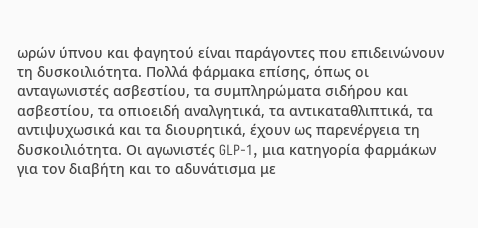ωρών ύπνου και φαγητού είναι παράγοντες που επιδεινώνουν τη δυσκοιλιότητα. Πολλά φάρμακα επίσης, όπως οι ανταγωνιστές ασβεστίου, τα συμπληρώματα σιδήρου και ασβεστίου, τα οπιοειδή αναλγητικά, τα αντικαταθλιπτικά, τα αντιψυχωσικά και τα διουρητικά, έχουν ως παρενέργεια τη δυσκοιλιότητα. Οι αγωνιστές GLP-1, μια κατηγορία φαρμάκων για τον διαβήτη και το αδυνάτισμα με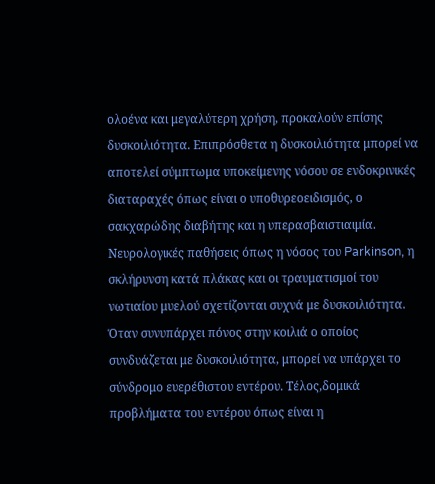ολοένα και μεγαλύτερη χρήση, προκαλούν επίσης δυσκοιλιότητα. Επιπρόσθετα η δυσκοιλιότητα μπορεί να αποτελεί σύμπτωμα υποκείμενης νόσου σε ενδοκρινικές διαταραχές όπως είναι ο υποθυρεοειδισμός, ο σακχαρώδης διαβήτης και η υπερασβαιστιαιμία. Νευρολογικές παθήσεις όπως η νόσος του Parkinson, η σκλήρυνση κατά πλάκας και οι τραυματισμοί του νωτιαίου μυελού σχετίζονται συχνά με δυσκοιλιότητα. Όταν συνυπάρχει πόνος στην κοιλιά ο οποίος συνδυάζεται με δυσκοιλιότητα, μπορεί να υπάρχει το σύνδρομο ευερέθιστου εντέρου. Τέλος,δομικά προβλήματα του εντέρου όπως είναι η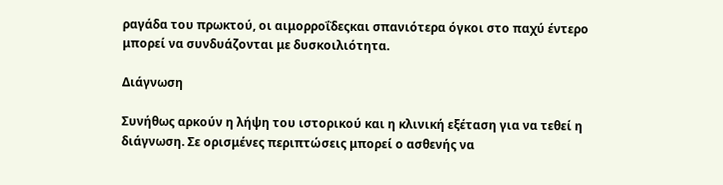ραγάδα του πρωκτού, οι αιμορροΐδεςκαι σπανιότερα όγκοι στο παχύ έντερο μπορεί να συνδυάζονται με δυσκοιλιότητα.

Διάγνωση

Συνήθως αρκούν η λήψη του ιστορικού και η κλινική εξέταση για να τεθεί η διάγνωση. Σε ορισμένες περιπτώσεις μπορεί ο ασθενής να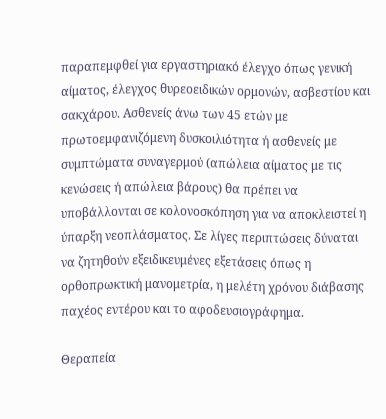παραπεμφθεί για εργαστηριακό έλεγχο όπως γενική αίματος, έλεγχος θυρεοειδικών ορμονών, ασβεστίου και σακχάρου. Ασθενείς άνω των 45 ετών με πρωτοεμφανιζόμενη δυσκοιλιότητα ή ασθενείς με συμπτώματα συναγερμού (απώλεια αίματος με τις κενώσεις ή απώλεια βάρους) θα πρέπει να υποβάλλονται σε κολονοσκόπηση για να αποκλειστεί η ύπαρξη νεοπλάσματος. Σε λίγες περιπτώσεις δύναται να ζητηθούν εξειδικευμένες εξετάσεις όπως η ορθοπρωκτική μανομετρία, η μελέτη χρόνου διάβασης παχέος εντέρου και το αφοδευσιογράφημα.

Θεραπεία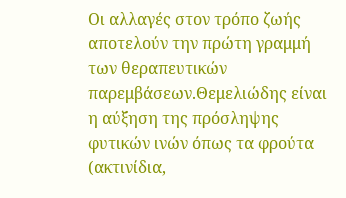Οι αλλαγές στον τρόπο ζωής αποτελούν την πρώτη γραμμή των θεραπευτικών παρεμβάσεων.Θεμελιώδης είναι η αύξηση της πρόσληψης φυτικών ινών όπως τα φρούτα (ακτινίδια,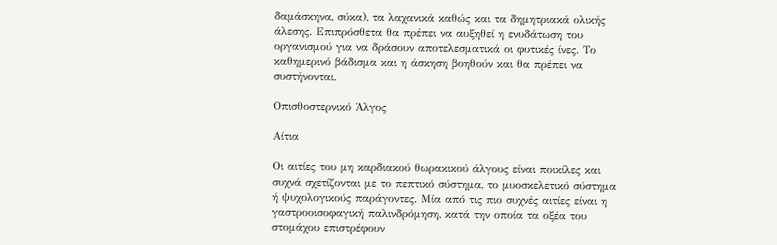δαμάσκηνα, σύκα), τα λαχανικά καθώς και τα δημητριακά ολικής άλεσης. Επιπρόσθετα θα πρέπει να αυξηθεί η ενυδάτωση του οργανισμού για να δράσουν αποτελεσματικά οι φυτικές ίνες. Το καθημερινό βάδισμα και η άσκηση βοηθούν και θα πρέπει να συστήνονται.

Οπισθοστερνικό Άλγος

Αίτια

Οι αιτίες του μη καρδιακού θωρακικού άλγους είναι ποικίλες και συχνά σχετίζονται με το πεπτικό σύστημα, το μυοσκελετικό σύστημα ή ψυχολογικούς παράγοντες. Μία από τις πιο συχνές αιτίες είναι η γαστροοισοφαγική παλινδρόμηση, κατά την οποία τα οξέα του στομάχου επιστρέφουν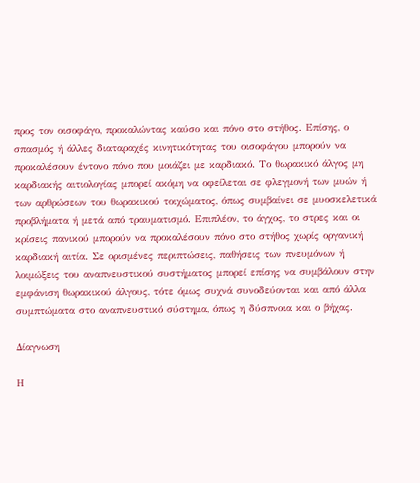προς τον οισοφάγο, προκαλώντας καύσο και πόνο στο στήθος. Επίσης, ο σπασμός ή άλλες διαταραχές κινητικότητας του οισοφάγου μπορούν να προκαλέσουν έντονο πόνο που μοιάζει με καρδιακό. Το θωρακικό άλγος μη καρδιακής αιτιολογίας μπορεί ακόμη να οφείλεται σε φλεγμονή των μυών ή των αρθρώσεων του θωρακικού τοιχώματος, όπως συμβαίνει σε μυοσκελετικά προβλήματα ή μετά από τραυματισμό. Επιπλέον, το άγχος, το στρες και οι κρίσεις πανικού μπορούν να προκαλέσουν πόνο στο στήθος χωρίς οργανική καρδιακή αιτία. Σε ορισμένες περιπτώσεις, παθήσεις των πνευμόνων ή λοιμώξεις του αναπνευστικού συστήματος μπορεί επίσης να συμβάλουν στην εμφάνιση θωρακικού άλγους, τότε όμως συχνά συνοδεύονται και από άλλα συμπτώματα στο αναπνευστικό σύστημα, όπως η δύσπνοια και ο βήχας.

Δίαγνωση

Η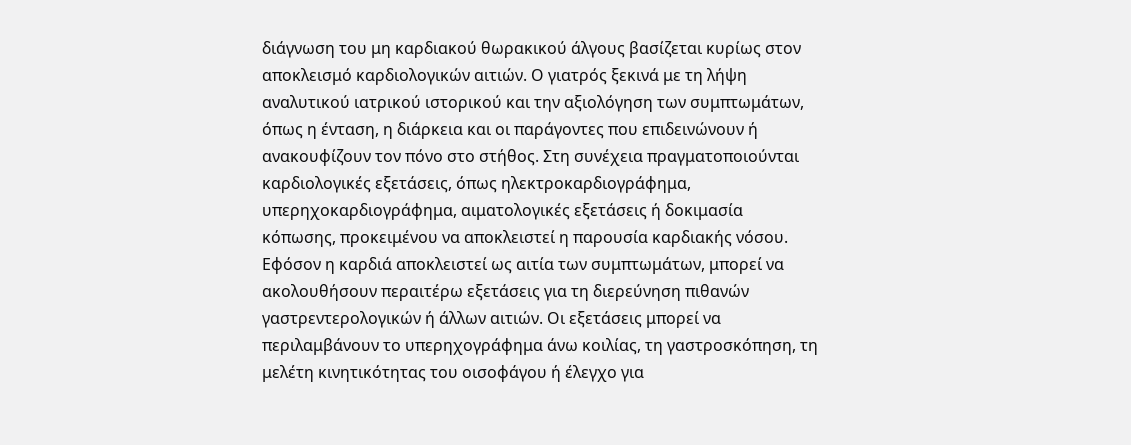διάγνωση του μη καρδιακού θωρακικού άλγους βασίζεται κυρίως στον αποκλεισμό καρδιολογικών αιτιών. Ο γιατρός ξεκινά με τη λήψη αναλυτικού ιατρικού ιστορικού και την αξιολόγηση των συμπτωμάτων, όπως η ένταση, η διάρκεια και οι παράγοντες που επιδεινώνουν ή ανακουφίζουν τον πόνο στο στήθος. Στη συνέχεια πραγματοποιούνται καρδιολογικές εξετάσεις, όπως ηλεκτροκαρδιογράφημα, υπερηχοκαρδιογράφημα, αιματολογικές εξετάσεις ή δοκιμασία κόπωσης, προκειμένου να αποκλειστεί η παρουσία καρδιακής νόσου. Εφόσον η καρδιά αποκλειστεί ως αιτία των συμπτωμάτων, μπορεί να ακολουθήσουν περαιτέρω εξετάσεις για τη διερεύνηση πιθανών γαστρεντερολογικών ή άλλων αιτιών. Οι εξετάσεις μπορεί να περιλαμβάνουν το υπερηχογράφημα άνω κοιλίας, τη γαστροσκόπηση, τη μελέτη κινητικότητας του οισοφάγου ή έλεγχο για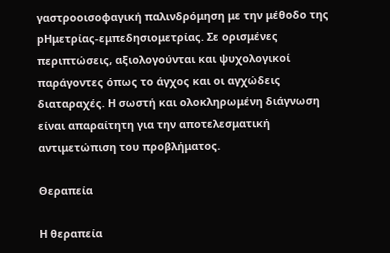γαστροοισοφαγική παλινδρόμηση με την μέθοδο της pHμετρίας-εμπεδησιομετρίας. Σε ορισμένες περιπτώσεις, αξιολογούνται και ψυχολογικοί παράγοντες όπως το άγχος και οι αγχώδεις διαταραχές. Η σωστή και ολοκληρωμένη διάγνωση είναι απαραίτητη για την αποτελεσματική αντιμετώπιση του προβλήματος.

Θεραπεία

Η θεραπεία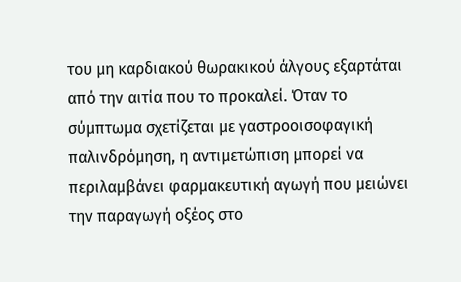του μη καρδιακού θωρακικού άλγους εξαρτάται από την αιτία που το προκαλεί. Όταν το σύμπτωμα σχετίζεται με γαστροοισοφαγική παλινδρόμηση, η αντιμετώπιση μπορεί να περιλαμβάνει φαρμακευτική αγωγή που μειώνει την παραγωγή οξέος στο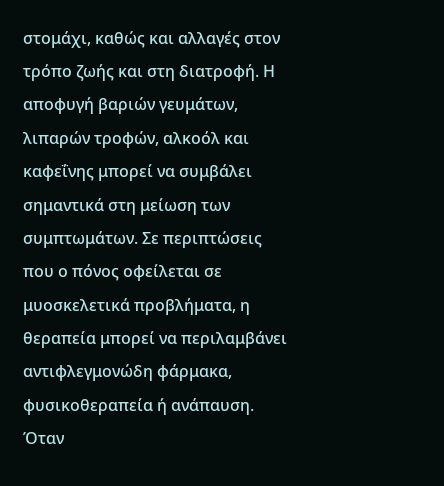στομάχι, καθώς και αλλαγές στον τρόπο ζωής και στη διατροφή. Η αποφυγή βαριών γευμάτων, λιπαρών τροφών, αλκοόλ και καφεΐνης μπορεί να συμβάλει σημαντικά στη μείωση των συμπτωμάτων. Σε περιπτώσεις που ο πόνος οφείλεται σε μυοσκελετικά προβλήματα, η θεραπεία μπορεί να περιλαμβάνει αντιφλεγμονώδη φάρμακα, φυσικοθεραπεία ή ανάπαυση. Όταν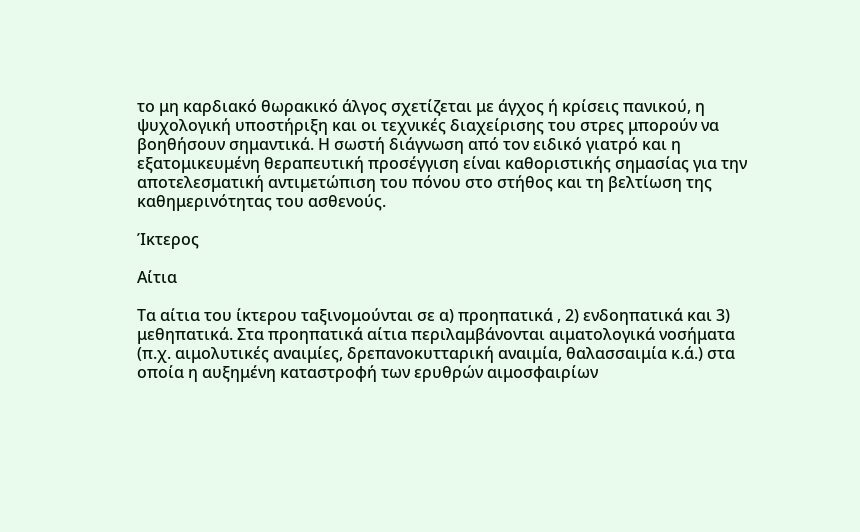το μη καρδιακό θωρακικό άλγος σχετίζεται με άγχος ή κρίσεις πανικού, η ψυχολογική υποστήριξη και οι τεχνικές διαχείρισης του στρες μπορούν να βοηθήσουν σημαντικά. Η σωστή διάγνωση από τον ειδικό γιατρό και η εξατομικευμένη θεραπευτική προσέγγιση είναι καθοριστικής σημασίας για την αποτελεσματική αντιμετώπιση του πόνου στο στήθος και τη βελτίωση της καθημερινότητας του ασθενούς.

Ίκτερος

Αίτια

Τα αίτια του ίκτερου ταξινομούνται σε α) προηπατικά , 2) ενδοηπατικά και 3) μεθηπατικά. Στα προηπατικά αίτια περιλαμβάνονται αιματολογικά νοσήματα (π.χ. αιμολυτικές αναιμίες, δρεπανοκυτταρική αναιμία, θαλασσαιμία κ.ά.) στα οποία η αυξημένη καταστροφή των ερυθρών αιμοσφαιρίων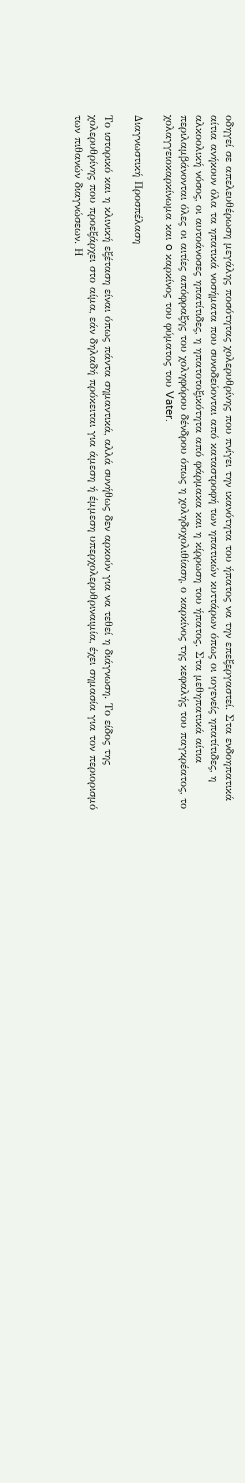οδηγεί σε απελευθέρωση μεγάλης ποσότητας χολερυθρίνης που πνίγει την ικανότητα του ήπατος να την επεξεργαστεί. Στα ενδοηπατικά αίτια ανήκουν όλα τα ηπατικά νοσήματα που συνοδεύονται από καταστροφή των ηπατικών κυττάρων όπως οι ιογενείς ηπατίτιδες, η αλκοολική νόσος, οι αυτοάνοσες ηπατίτιδες, η ηπατοτοξικότητα από φάρμακα και η κίρρωση του ήπατος. Στα μεθηπατικά αίτια περιλαμβάνονται όλες οι αιτίες απόφραξης του χοληφόρου δένδρου όπως η χοληδοχολιθίαση, ο καρκίνος της κεφαλής του παγκρέατος, το χολαγγειοκαρκίνωμα και o καρκίνος του φύματος του Vater.

Διαγνωστική Προσπέλαση

Το ιστορικό και η κλινική εξέταση είναι όπως πάντα σημαντικά, αλλά συνήθως δεν αρκούν για να τεθεί η διάγνωση. Το είδος της χολερυθρίνης που προεξάρχει στο αίμα, εάν δηλαδή πρόκειται για άμεση ή έμμεση υπερχολερυθριναιμία, έχει σημασία για τον περιορισμό των πιθανών διαγνώσεων. Η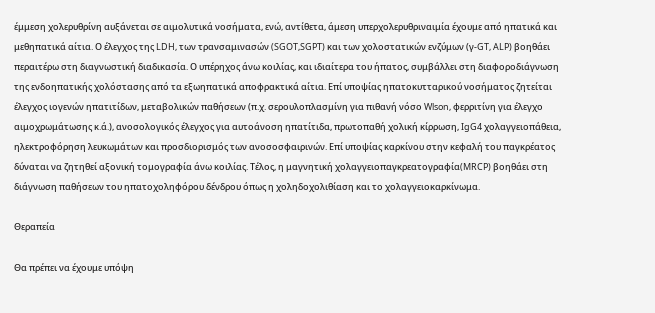έμμεση χολερυθρίνη αυξάνεται σε αιμολυτικά νοσήματα, ενώ, αντίθετα, άμεση υπερχολερυθριναιμία έχουμε από ηπατικά και μεθηπατικά αίτια. Ο έλεγχος της LDH, των τρανσαμινασών (SGOT,SGPT) και των χολοστατικών ενζύμων (γ-GT, ALP) βοηθάει περαιτέρω στη διαγνωστική διαδικασία. Ο υπέρηχος άνω κοιλίας, και ιδιαίτερα του ήπατος, συμβάλλει στη διαφοροδιάγνωση της ενδοηπατικής χολόστασης από τα εξωηπατικά αποφρακτικά αίτια. Επί υποψίας ηπατοκυτταρικού νοσήματος ζητείται έλεγχος ιογενών ηπατιτίδων, μεταβολικών παθήσεων (π.χ. σερουλοπλασμίνη για πιθανή νόσο Wlson, φερριτίνη για έλεγχο αιμοχρωμάτωσης κ.ά.), ανοσολογικός έλεγχος για αυτοάνοση ηπατίτιδα, πρωτοπαθή χολική κίρρωση, IgG4 χολαγγειοπάθεια, ηλεκτροφόρηση λευκωμάτων και προσδιορισμός των ανοσοσφαιρινών. Επί υποψίας καρκίνου στην κεφαλή του παγκρέατος δύναται να ζητηθεί αξονική τομογραφία άνω κοιλίας. Τέλος, η μαγνητική χολαγγειοπαγκρεατογραφία(MRCP) βοηθάει στη διάγνωση παθήσεων του ηπατοχοληφόρου δένδρου όπως η χοληδοχολιθίαση και το χολαγγειοκαρκίνωμα.

Θεραπεία

Θα πρέπει να έχουμε υπόψη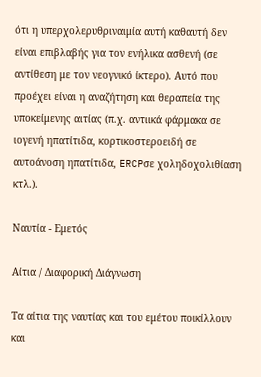ότι η υπερχολερυθριναιμία αυτή καθαυτή δεν είναι επιβλαβής για τον ενήλικα ασθενή (σε αντίθεση με τον νεογνικό ίκτερο). Αυτό που προέχει είναι η αναζήτηση και θεραπεία της υποκείμενης αιτίας (π.χ. αντιικά φάρμακα σε ιογενή ηπατίτιδα, κορτικοστεροειδή σε αυτοάνοση ηπατίτιδα, ERCPσε χοληδοχολιθίαση κτλ.).

Ναυτία - Εμετός

Αίτια / Διαφορική Διάγνωση

Τα αίτια της ναυτίας και του εμέτου ποικίλλουν και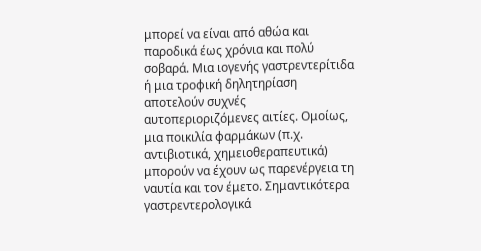μπορεί να είναι από αθώα και παροδικά έως χρόνια και πολύ σοβαρά. Μια ιογενής γαστρεντερίτιδα ή μια τροφική δηλητηρίαση αποτελούν συχνές αυτοπεριοριζόμενες αιτίες. Ομοίως, μια ποικιλία φαρμάκων (π.χ. αντιβιοτικά, χημειοθεραπευτικά) μπορούν να έχουν ως παρενέργεια τη ναυτία και τον έμετο. Σημαντικότερα γαστρεντερολογικά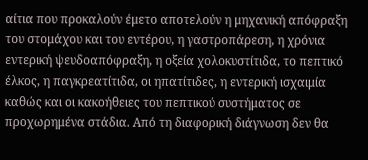αίτια που προκαλούν έμετο αποτελούν η μηχανική απόφραξη του στομάχου και του εντέρου, η γαστροπάρεση, η χρόνια εντερική ψευδοαπόφραξη, η οξεία χολοκυστίτιδα, το πεπτικό έλκος, η παγκρεατίτιδα, οι ηπατίτιδες, η εντερική ισχαιμία καθώς και οι κακοήθειες του πεπτικού συστήματος σε προχωρημένα στάδια. Από τη διαφορική διάγνωση δεν θα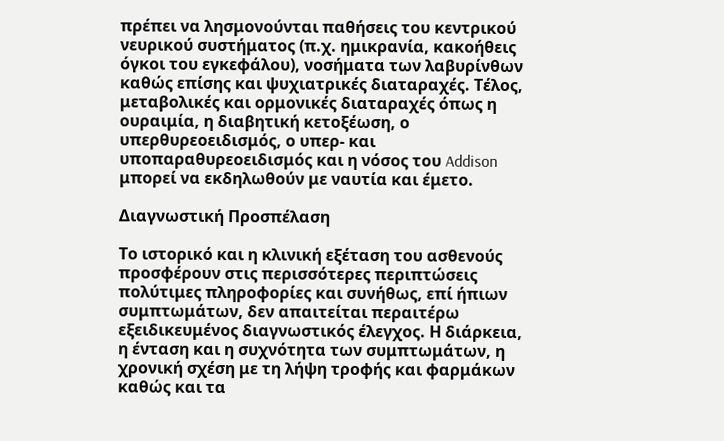πρέπει να λησμονούνται παθήσεις του κεντρικού νευρικού συστήματος (π.χ. ημικρανία, κακοήθεις όγκοι του εγκεφάλου), νοσήματα των λαβυρίνθων καθώς επίσης και ψυχιατρικές διαταραχές. Τέλος, μεταβολικές και ορμονικές διαταραχές όπως η ουραιμία, η διαβητική κετοξέωση, ο υπερθυρεοειδισμός, ο υπερ- και υποπαραθυρεοειδισμός και η νόσος του Addison μπορεί να εκδηλωθούν με ναυτία και έμετο.

Διαγνωστική Προσπέλαση

Το ιστορικό και η κλινική εξέταση του ασθενούς προσφέρουν στις περισσότερες περιπτώσεις πολύτιμες πληροφορίες και συνήθως, επί ήπιων συμπτωμάτων, δεν απαιτείται περαιτέρω εξειδικευμένος διαγνωστικός έλεγχος. Η διάρκεια, η ένταση και η συχνότητα των συμπτωμάτων, η χρονική σχέση με τη λήψη τροφής και φαρμάκων καθώς και τα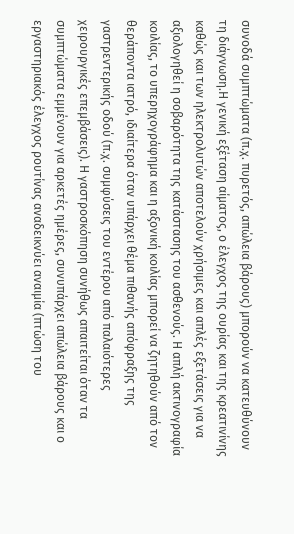συνοδά συμπτώματα (π.χ. πυρετός, απώλεια βάρους) μπορούν να κατευθύνουν τη διάγνωση.Η γενική εξέταση αίματος, ο έλεγχος της ουρίας και της κρεατινίνης καθώς και των ηλεκτρολυτών αποτελούν χρήσιμες και απλές εξετάσεις για να αξιολογηθεί η σοβαρότητα της κατάστασης του ασθενούς. Η απλή ακτινογραφία κοιλίας, το υπερηχογράφημα και η αξονική κοιλίας μπορεί να ζητηθούν από τον θεράποντα ιατρό, ιδιαίτερα όταν υπάρχει θέμα πιθανής απόφραξης της γαστρεντερικής οδού (π.χ. συμφύσεις του εντέρου από παλαιότερες χειρουργικές επεμβάσεις). Η γαστροσκόπηση συνήθως απαιτείται όταν τα συμπτώματα εμμένουν για αρκετές ημέρες, συνυπάρχει απώλεια βάρους και ο εργαστηριακός έλεγχος ρουτίνας αναδεικνύει αναιμία (πτώση του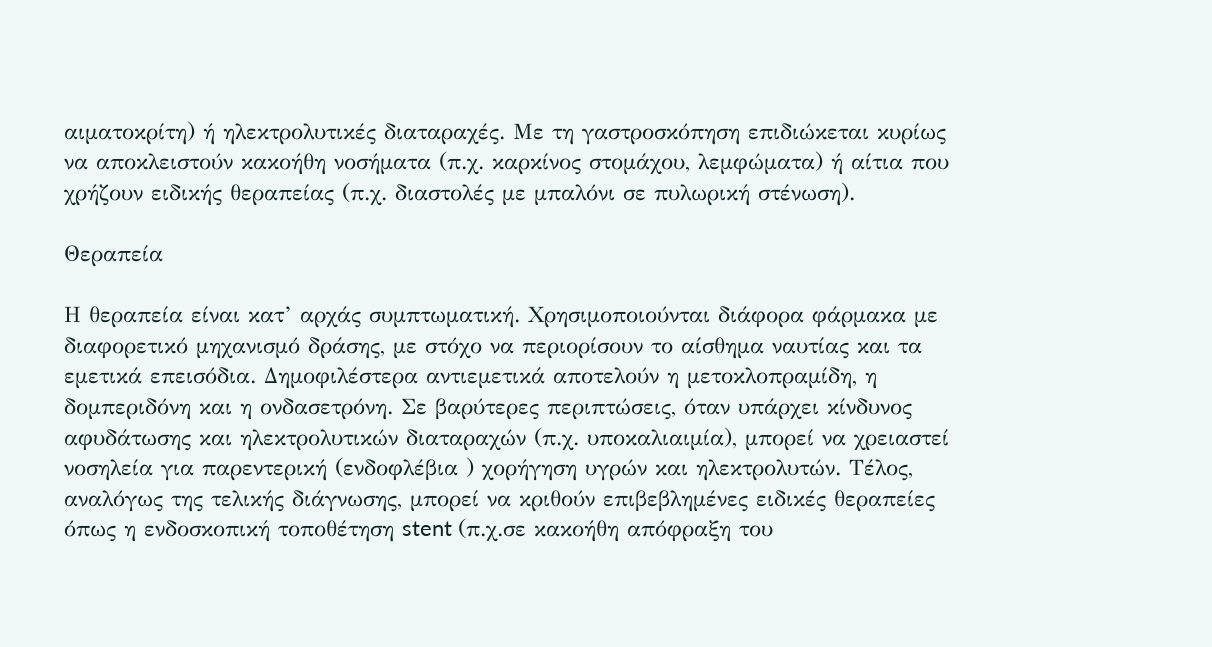αιματοκρίτη) ή ηλεκτρολυτικές διαταραχές. Με τη γαστροσκόπηση επιδιώκεται κυρίως να αποκλειστούν κακοήθη νοσήματα (π.χ. καρκίνος στομάχου, λεμφώματα) ή αίτια που χρήζουν ειδικής θεραπείας (π.χ. διαστολές με μπαλόνι σε πυλωρική στένωση).

Θεραπεία

Η θεραπεία είναι κατ’ αρχάς συμπτωματική. Χρησιμοποιούνται διάφορα φάρμακα με διαφορετικό μηχανισμό δράσης, με στόχο να περιορίσουν το αίσθημα ναυτίας και τα εμετικά επεισόδια. Δημοφιλέστερα αντιεμετικά αποτελούν η μετοκλοπραμίδη, η δομπεριδόνη και η ονδασετρόνη. Σε βαρύτερες περιπτώσεις, όταν υπάρχει κίνδυνος αφυδάτωσης και ηλεκτρολυτικών διαταραχών (π.χ. υποκαλιαιμία), μπορεί να χρειαστεί νοσηλεία για παρεντερική (ενδοφλέβια ) χορήγηση υγρών και ηλεκτρολυτών. Τέλος, αναλόγως της τελικής διάγνωσης, μπορεί να κριθούν επιβεβλημένες ειδικές θεραπείες όπως η ενδοσκοπική τοποθέτηση stent (π.χ.σε κακοήθη απόφραξη του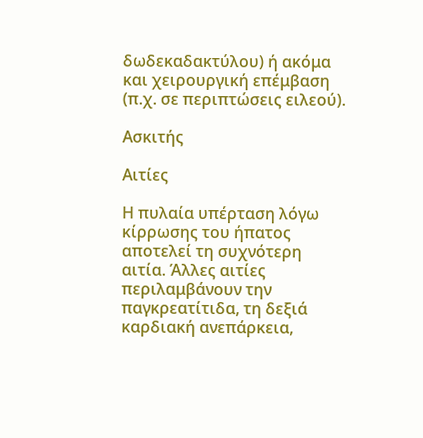δωδεκαδακτύλου) ή ακόμα και χειρουργική επέμβαση (π.χ. σε περιπτώσεις ειλεού).

Ασκιτής

Αιτίες

Η πυλαία υπέρταση λόγω κίρρωσης του ήπατος αποτελεί τη συχνότερη αιτία. Άλλες αιτίες περιλαμβάνουν την παγκρεατίτιδα, τη δεξιά καρδιακή ανεπάρκεια,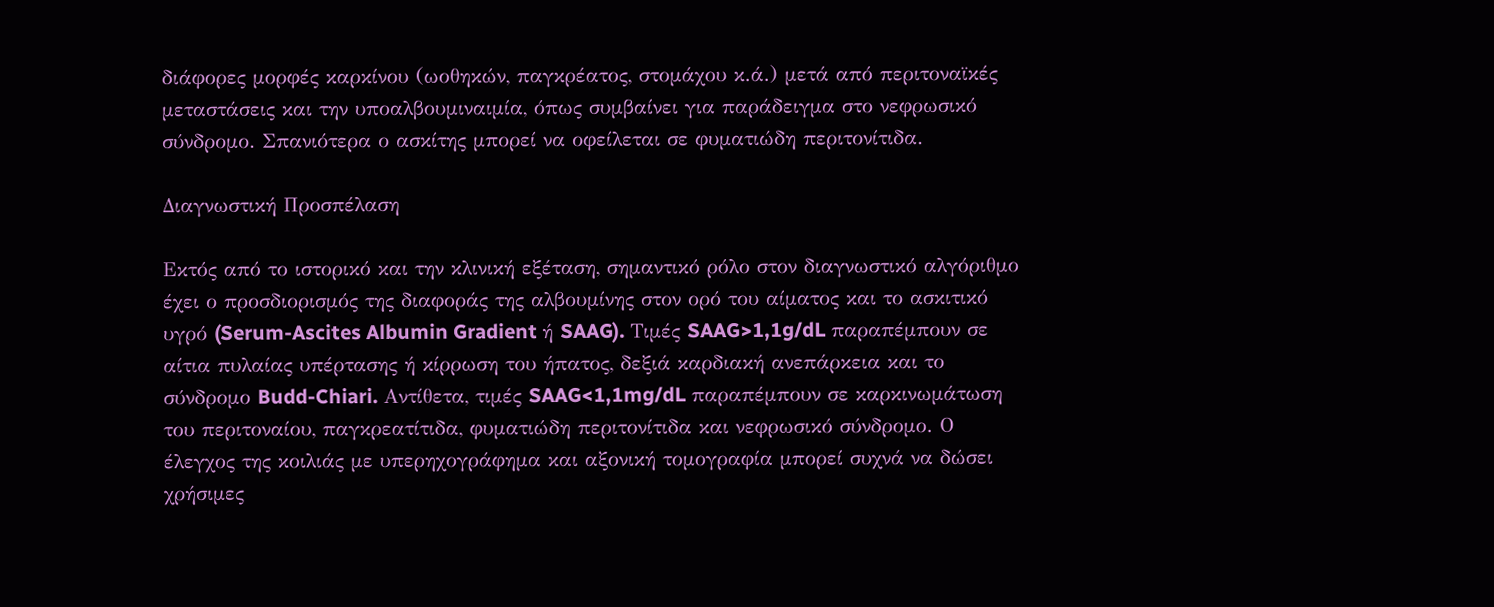διάφορες μορφές καρκίνου (ωοθηκών, παγκρέατος, στομάχου κ.ά.) μετά από περιτοναϊκές μεταστάσεις και την υποαλβουμιναιμία, όπως συμβαίνει για παράδειγμα στο νεφρωσικό σύνδρομο. Σπανιότερα ο ασκίτης μπορεί να οφείλεται σε φυματιώδη περιτονίτιδα.

Διαγνωστική Προσπέλαση

Εκτός από το ιστορικό και την κλινική εξέταση, σημαντικό ρόλο στον διαγνωστικό αλγόριθμο έχει ο προσδιορισμός της διαφοράς της αλβουμίνης στον ορό του αίματος και το ασκιτικό υγρό (Serum-Ascites Albumin Gradient ή SAAG). Τιμές SAAG>1,1g/dL παραπέμπουν σε αίτια πυλαίας υπέρτασης ή κίρρωση του ήπατος, δεξιά καρδιακή ανεπάρκεια και το σύνδρομο Budd-Chiari. Αντίθετα, τιμές SAAG<1,1mg/dL παραπέμπουν σε καρκινωμάτωση του περιτοναίου, παγκρεατίτιδα, φυματιώδη περιτονίτιδα και νεφρωσικό σύνδρομο. Ο έλεγχος της κοιλιάς με υπερηχογράφημα και αξονική τομογραφία μπορεί συχνά να δώσει χρήσιμες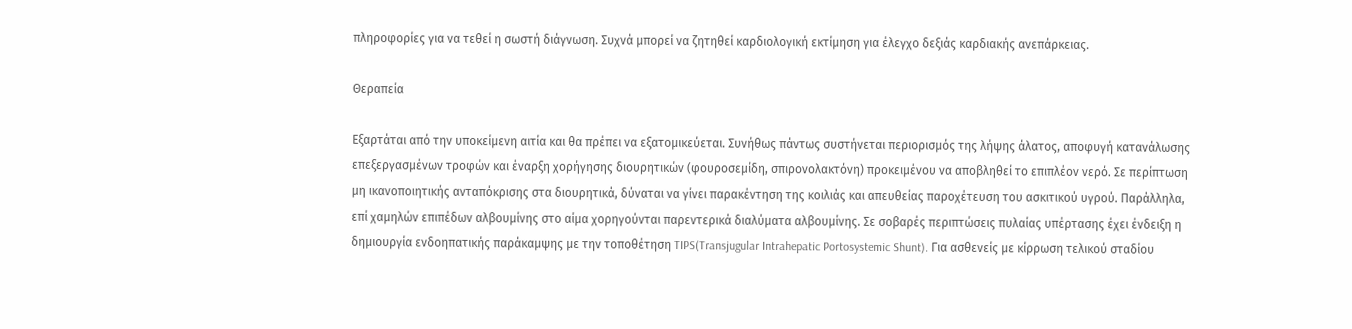πληροφορίες για να τεθεί η σωστή διάγνωση. Συχνά μπορεί να ζητηθεί καρδιολογική εκτίμηση για έλεγχο δεξιάς καρδιακής ανεπάρκειας.

Θεραπεία

Εξαρτάται από την υποκείμενη αιτία και θα πρέπει να εξατομικεύεται. Συνήθως πάντως συστήνεται περιορισμός της λήψης άλατος, αποφυγή κατανάλωσης επεξεργασμένων τροφών και έναρξη χορήγησης διουρητικών (φουροσεμίδη, σπιρονολακτόνη) προκειμένου να αποβληθεί το επιπλέον νερό. Σε περίπτωση μη ικανοποιητικής ανταπόκρισης στα διουρητικά, δύναται να γίνει παρακέντηση της κοιλιάς και απευθείας παροχέτευση του ασκιτικού υγρού. Παράλληλα, επί χαμηλών επιπέδων αλβουμίνης στο αίμα χορηγούνται παρεντερικά διαλύματα αλβουμίνης. Σε σοβαρές περιπτώσεις πυλαίας υπέρτασης έχει ένδειξη η δημιουργία ενδοηπατικής παράκαμψης με την τοποθέτηση TIPS(Transjugular Intrahepatic Portosystemic Shunt). Για ασθενείς με κίρρωση τελικού σταδίου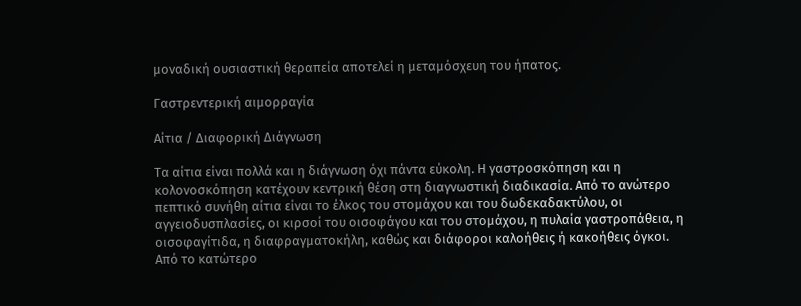μοναδική ουσιαστική θεραπεία αποτελεί η μεταμόσχευη του ήπατος.

Γαστρεντερική αιμορραγία

Αίτια / Διαφορική Διάγνωση

Τα αίτια είναι πολλά και η διάγνωση όχι πάντα εύκολη. Η γαστροσκόπηση και η κολονοσκόπηση κατέχουν κεντρική θέση στη διαγνωστική διαδικασία. Από το ανώτερο πεπτικό συνήθη αίτια είναι το έλκος του στομάχου και του δωδεκαδακτύλου, οι αγγειοδυσπλασίες, οι κιρσοί του οισοφάγου και του στομάχου, η πυλαία γαστροπάθεια, η οισοφαγίτιδα, η διαφραγματοκήλη, καθώς και διάφοροι καλοήθεις ή κακοήθεις όγκοι. Από το κατώτερο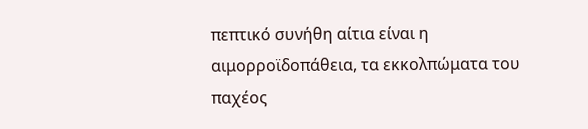πεπτικό συνήθη αίτια είναι η αιμορροϊδοπάθεια, τα εκκολπώματα του παχέος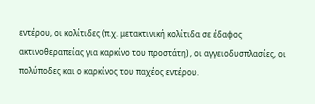εντέρου, οι κολίτιδες (π.χ. μετακτινική κολίτιδα σε έδαφος ακτινοθεραπείας για καρκίνο του προστάτη) , οι αγγειοδυσπλασίες, οι πολύποδες και ο καρκίνος του παχέος εντέρου.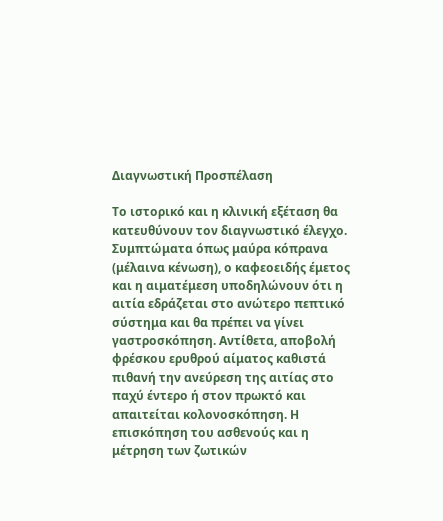Διαγνωστική Προσπέλαση

Το ιστορικό και η κλινική εξέταση θα κατευθύνουν τον διαγνωστικό έλεγχο. Συμπτώματα όπως μαύρα κόπρανα (μέλαινα κένωση), ο καφεοειδής έμετος και η αιματέμεση υποδηλώνουν ότι η αιτία εδράζεται στο ανώτερο πεπτικό σύστημα και θα πρέπει να γίνει γαστροσκόπηση. Αντίθετα, αποβολή φρέσκου ερυθρού αίματος καθιστά πιθανή την ανεύρεση της αιτίας στο παχύ έντερο ή στον πρωκτό και απαιτείται κολονοσκόπηση. Η επισκόπηση του ασθενούς και η μέτρηση των ζωτικών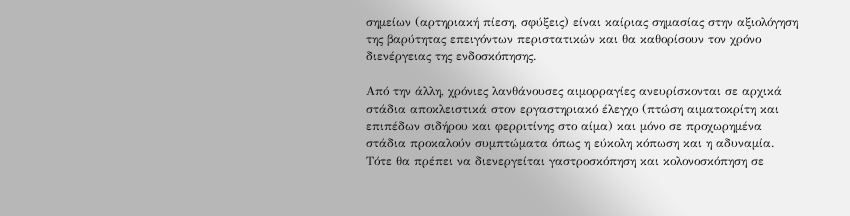σημείων (αρτηριακή πίεση, σφύξεις) είναι καίριας σημασίας στην αξιολόγηση της βαρύτητας επειγόντων περιστατικών και θα καθορίσουν τον χρόνο διενέργειας της ενδοσκόπησης.

Από την άλλη, χρόνιες λανθάνουσες αιμορραγίες ανευρίσκονται σε αρχικά στάδια αποκλειστικά στον εργαστηριακό έλεγχο (πτώση αιματοκρίτη και επιπέδων σιδήρου και φερριτίνης στο αίμα) και μόνο σε προχωρημένα στάδια προκαλούν συμπτώματα όπως η εύκολη κόπωση και η αδυναμία. Τότε θα πρέπει να διενεργείται γαστροσκόπηση και κολονοσκόπηση σε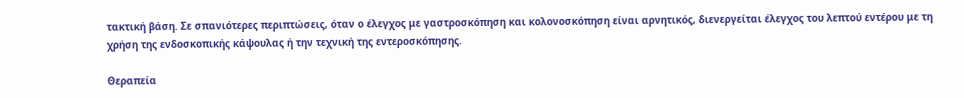τακτική βάση. Σε σπανιότερες περιπτώσεις, όταν ο έλεγχος με γαστροσκόπηση και κολονοσκόπηση είναι αρνητικός, διενεργείται έλεγχος του λεπτού εντέρου με τη χρήση της ενδοσκοπικής κάψουλας ή την τεχνική της εντεροσκόπησης.

Θεραπεία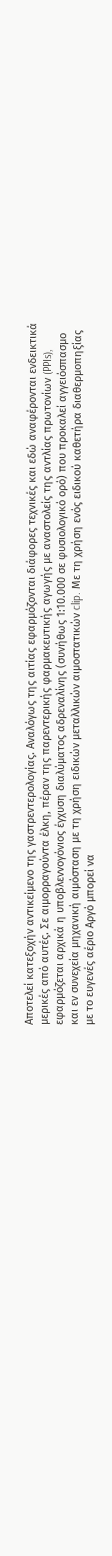Αποτελεί κατεξοχήν αντικείμενο της γαστρεντερολογίας. Αναλόγως της αιτίας εφαρμόζονται διάφορες τεχνικές και εδώ αναφέρονται ενδεικτικά μερικές από αυτές. Σε αιμορραγούντα έλκη, πέραν της παρεντερικής φαρμακευτικής αγωγής με αναστολείς της αντλίας πρωτονίων (PPIs), εφαρμόζεται αρχικά η υποβλεννογόνιος έγχυση διαλύματος αδρεναλίνης (συνήθως 1:10.000 σε φυσιολογικό ορό) που προκαλεί αγγειόσπασμο και εν συνεχεία μηχανική αιμόσταση με τη χρήση ειδικών μεταλλικών αιμοστατικών clip. Με τη χρήση ενός ειδικού καθετήρα διαθερμοπηξίας με το ευγενές αέριο Αργό μπορεί να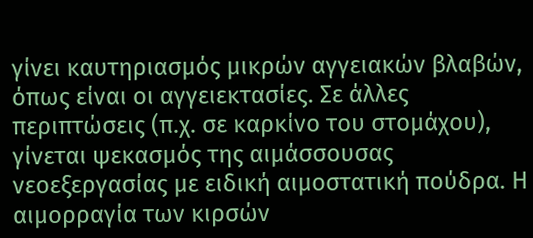γίνει καυτηριασμός μικρών αγγειακών βλαβών, όπως είναι οι αγγειεκτασίες. Σε άλλες περιπτώσεις (π.χ. σε καρκίνο του στομάχου), γίνεται ψεκασμός της αιμάσσουσας νεοεξεργασίας με ειδική αιμοστατική πούδρα. Η αιμορραγία των κιρσών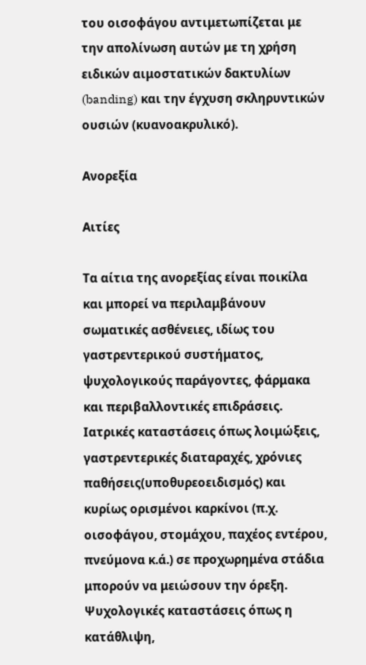του οισοφάγου αντιμετωπίζεται με την απολίνωση αυτών με τη χρήση ειδικών αιμοστατικών δακτυλίων (banding) και την έγχυση σκληρυντικών ουσιών (κυανοακρυλικό).

Ανορεξία

Αιτίες

Τα αίτια της ανορεξίας είναι ποικίλα και μπορεί να περιλαμβάνουν σωματικές ασθένειες, ιδίως του γαστρεντερικού συστήματος, ψυχολογικούς παράγοντες, φάρμακα και περιβαλλοντικές επιδράσεις. Ιατρικές καταστάσεις όπως λοιμώξεις, γαστρεντερικές διαταραχές, χρόνιες παθήσεις(υποθυρεοειδισμός) και κυρίως ορισμένοι καρκίνοι (π.χ. οισοφάγου, στομάχου, παχέος εντέρου, πνεύμονα κ.ά.) σε προχωρημένα στάδια μπορούν να μειώσουν την όρεξη. Ψυχολογικές καταστάσεις όπως η κατάθλιψη,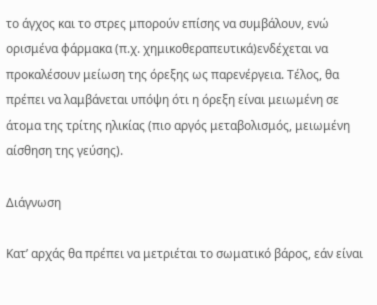το άγχος και το στρες μπορούν επίσης να συμβάλουν, ενώ ορισμένα φάρμακα (π.χ. χημικοθεραπευτικά)ενδέχεται να προκαλέσουν μείωση της όρεξης ως παρενέργεια. Τέλος, θα πρέπει να λαμβάνεται υπόψη ότι η όρεξη είναι μειωμένη σε άτομα της τρίτης ηλικίας (πιο αργός μεταβολισμός, μειωμένη αίσθηση της γεύσης).

Διάγνωση

Κατ’ αρχάς θα πρέπει να μετριέται το σωματικό βάρος, εάν είναι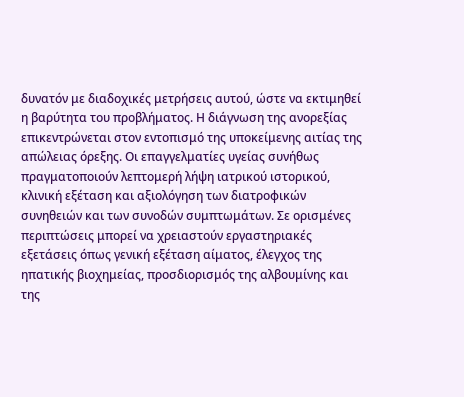δυνατόν με διαδοχικές μετρήσεις αυτού, ώστε να εκτιμηθεί η βαρύτητα του προβλήματος. Η διάγνωση της ανορεξίας επικεντρώνεται στον εντοπισμό της υποκείμενης αιτίας της απώλειας όρεξης. Οι επαγγελματίες υγείας συνήθως πραγματοποιούν λεπτομερή λήψη ιατρικού ιστορικού, κλινική εξέταση και αξιολόγηση των διατροφικών συνηθειών και των συνοδών συμπτωμάτων. Σε ορισμένες περιπτώσεις μπορεί να χρειαστούν εργαστηριακές εξετάσεις όπως γενική εξέταση αίματος, έλεγχος της ηπατικής βιοχημείας, προσδιορισμός της αλβουμίνης και της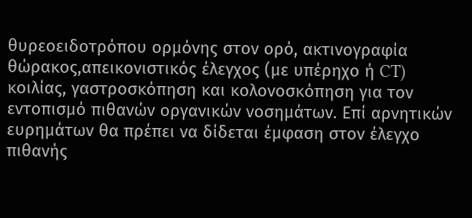θυρεοειδοτρόπου ορμόνης στον ορό, ακτινογραφία θώρακος,απεικονιστικός έλεγχος (με υπέρηχο ή CT) κοιλίας, γαστροσκόπηση και κολονοσκόπηση για τον εντοπισμό πιθανών οργανικών νοσημάτων. Επί αρνητικών ευρημάτων θα πρέπει να δίδεται έμφαση στον έλεγχο πιθανής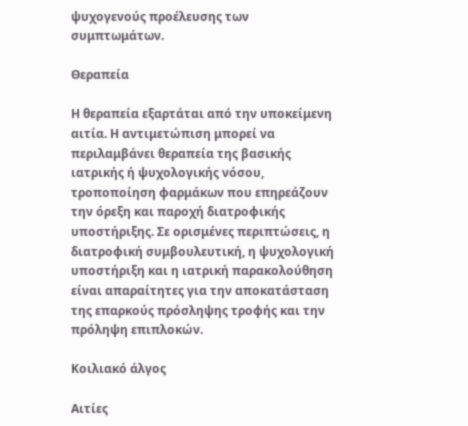ψυχογενούς προέλευσης των συμπτωμάτων.

Θεραπεία

Η θεραπεία εξαρτάται από την υποκείμενη αιτία. Η αντιμετώπιση μπορεί να περιλαμβάνει θεραπεία της βασικής ιατρικής ή ψυχολογικής νόσου, τροποποίηση φαρμάκων που επηρεάζουν την όρεξη και παροχή διατροφικής υποστήριξης. Σε ορισμένες περιπτώσεις, η διατροφική συμβουλευτική, η ψυχολογική υποστήριξη και η ιατρική παρακολούθηση είναι απαραίτητες για την αποκατάσταση της επαρκούς πρόσληψης τροφής και την πρόληψη επιπλοκών.

Κοιλιακό άλγος

Αιτίες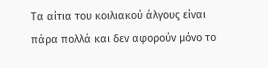Τα αίτια του κοιλιακού άλγους είναι πάρα πολλά και δεν αφορούν μόνο το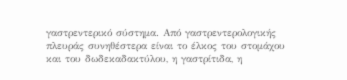γαστρεντερικό σύστημα. Από γαστρεντερολογικής πλευράς συνηθέστερα είναι το έλκος του στομάχου και του δωδεκαδακτύλου, η γαστρίτιδα, η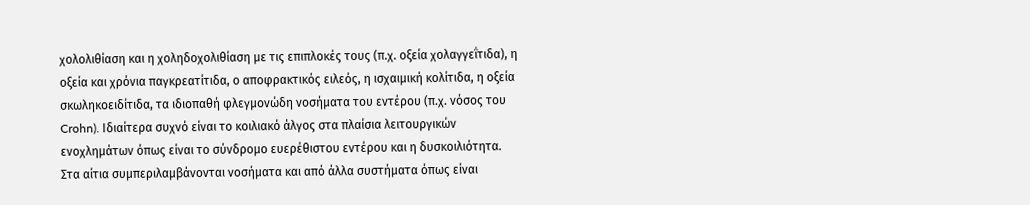χολολιθίαση και η χοληδοχολιθίαση με τις επιπλοκές τους (π.χ. οξεία χολαγγεΐτιδα), η οξεία και χρόνια παγκρεατίτιδα, ο αποφρακτικός ειλεός, η ισχαιμική κολίτιδα, η οξεία σκωληκοειδίτιδα, τα ιδιοπαθή φλεγμονώδη νοσήματα του εντέρου (π.χ. νόσος του Crohn). Ιδιαίτερα συχνό είναι το κοιλιακό άλγος στα πλαίσια λειτουργικών ενοχλημάτων όπως είναι το σύνδρομο ευερέθιστου εντέρου και η δυσκοιλιότητα. Στα αίτια συμπεριλαμβάνονται νοσήματα και από άλλα συστήματα όπως είναι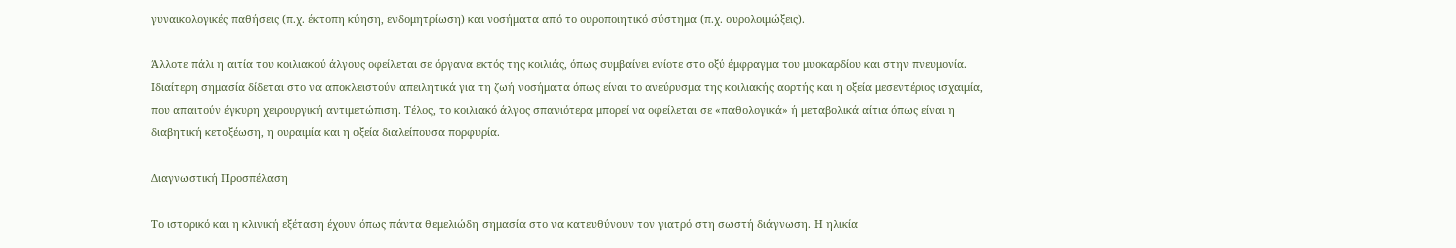γυναικολογικές παθήσεις (π.χ. έκτοπη κύηση, ενδομητρίωση) και νοσήματα από το ουροποιητικό σύστημα (π.χ. ουρολοιμώξεις).

Άλλοτε πάλι η αιτία του κοιλιακού άλγους οφείλεται σε όργανα εκτός της κοιλιάς, όπως συμβαίνει ενίοτε στο οξύ έμφραγμα του μυοκαρδίου και στην πνευμονία. Ιδιαίτερη σημασία δίδεται στο να αποκλειστούν απειλητικά για τη ζωή νοσήματα όπως είναι το ανεύρυσμα της κοιλιακής αορτής και η οξεία μεσεντέριος ισχαιμία, που απαιτούν έγκυρη χειρουργική αντιμετώπιση. Τέλος, το κοιλιακό άλγος σπανιότερα μπορεί να οφείλεται σε «παθολογικά» ή μεταβολικά αίτια όπως είναι η διαβητική κετοξέωση, η ουραιμία και η οξεία διαλείπουσα πορφυρία.

Διαγνωστική Προσπέλαση

Το ιστορικό και η κλινική εξέταση έχουν όπως πάντα θεμελιώδη σημασία στο να κατευθύνουν τον γιατρό στη σωστή διάγνωση. Η ηλικία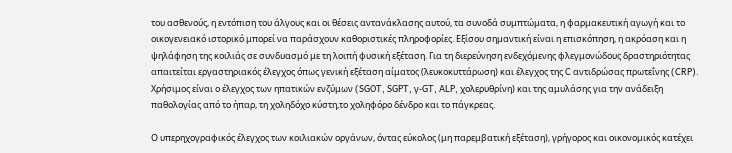του ασθενούς, η εντόπιση του άλγους και οι θέσεις αντανάκλασης αυτού, τα συνοδά συμπτώματα, η φαρμακευτική αγωγή και το οικογενειακό ιστορικό μπορεί να παράσχουν καθοριστικές πληροφορίες. Εξίσου σημαντική είναι η επισκόπηση, η ακρόαση και η ψηλάφηση της κοιλιάς σε συνδυασμό με τη λοιπή φυσική εξέταση. Για τη διερεύνηση ενδεχόμενης φλεγμονώδους δραστηριότητας απαιτείται εργαστηριακός έλεγχος όπως γενική εξέταση αίματος (λευκοκυττάρωση) και έλεγχος της C αντιδρώσας πρωτεΐνης (CRP). Χρήσιμος είναι ο έλεγχος των ηπατικών ενζύμων (SGOT, SGPT, γ-GT, ALP, χολερυθρίνη) και της αμυλάσης για την ανάδειξη παθολογίας από το ήπαρ, τη χοληδόχο κύστη,το χοληφόρο δένδρο και το πάγκρεας.

Ο υπερηχογραφικός έλεγχος των κοιλιακών οργάνων, όντας εύκολος (μη παρεμβατική εξέταση), γρήγορος και οικονομικός κατέχει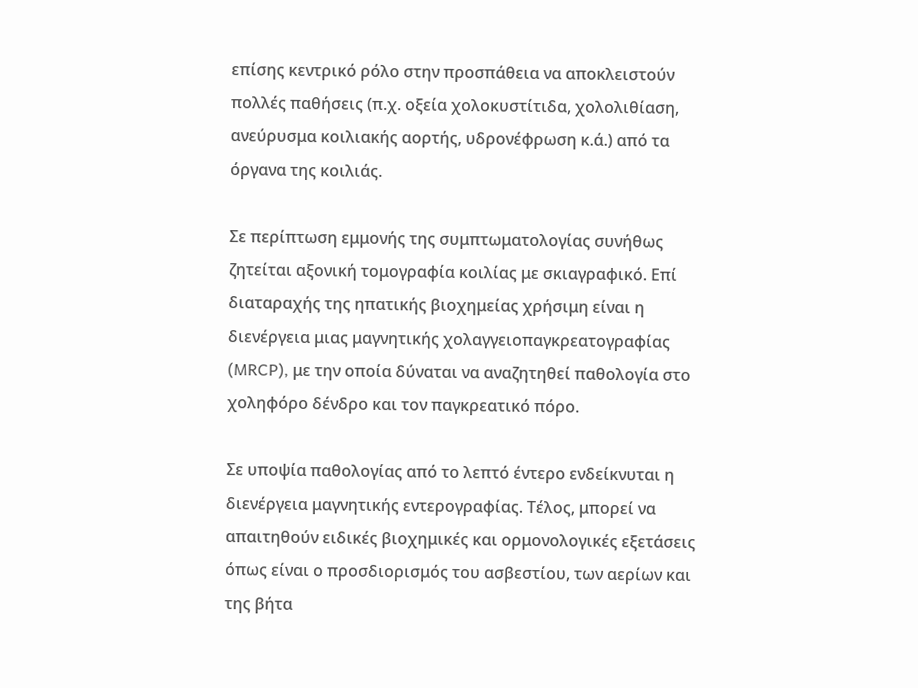επίσης κεντρικό ρόλο στην προσπάθεια να αποκλειστούν πολλές παθήσεις (π.χ. οξεία χολοκυστίτιδα, χολολιθίαση, ανεύρυσμα κοιλιακής αορτής, υδρονέφρωση κ.ά.) από τα όργανα της κοιλιάς.

Σε περίπτωση εμμονής της συμπτωματολογίας συνήθως ζητείται αξονική τομογραφία κοιλίας με σκιαγραφικό. Επί διαταραχής της ηπατικής βιοχημείας χρήσιμη είναι η διενέργεια μιας μαγνητικής χολαγγειοπαγκρεατογραφίας (MRCP), με την οποία δύναται να αναζητηθεί παθολογία στο χοληφόρο δένδρο και τον παγκρεατικό πόρο.

Σε υποψία παθολογίας από το λεπτό έντερο ενδείκνυται η διενέργεια μαγνητικής εντερογραφίας. Τέλος, μπορεί να απαιτηθούν ειδικές βιοχημικές και ορμονολογικές εξετάσεις όπως είναι ο προσδιορισμός του ασβεστίου, των αερίων και της βήτα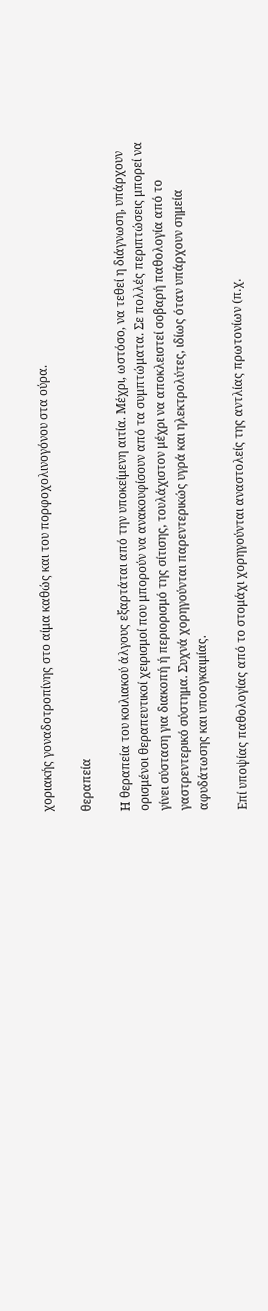χοριακής γοναδοτροπίνης στο αίμα καθώς και του πορφοχολινογόνου στα ούρα.

θεραπεία

Η θεραπεία του κοιλιακού άλγους εξαρτάται από την υποκείμενη αιτία. Μέχρι, ωστόσο, να τεθεί η διάγνωση, υπάρχουν ορισμένοι θεραπευτικοί χειρισμοί που μπορούν να ανακουφίσουν από τα συμπτώματα. Σε πολλές περιπτώσεις μπορεί να γίνει σύσταση για διακοπή ή περιορισμό της σίτισης, τουλάχιστον μέχρι να αποκλειστεί σοβαρή παθολογία από το γαστρεντερικό σύστημα. Συχνά χορηγούνται παρεντερικώς υγρά και ηλεκτρολύτες, ιδίως όταν υπάρχουν σημεία αφυδάτωσης και υποογκαιμίας.

Επί υποψίας παθολογίας από το στομάχι χορηγούνται αναστολείς της αντλίας πρωτονίων (π.χ.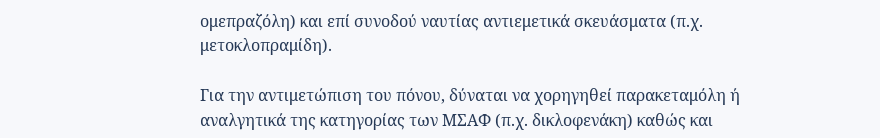ομεπραζόλη) και επί συνοδού ναυτίας αντιεμετικά σκευάσματα (π.χ. μετοκλοπραμίδη).

Για την αντιμετώπιση του πόνου, δύναται να χορηγηθεί παρακεταμόλη ή αναλγητικά της κατηγορίας των ΜΣΑΦ (π.χ. δικλοφενάκη) καθώς και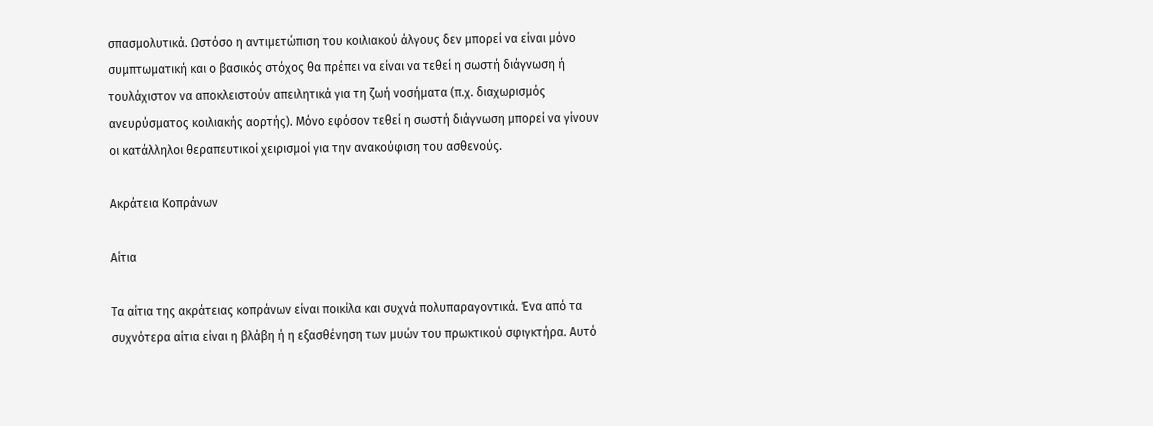σπασμολυτικά. Ωστόσο η αντιμετώπιση του κοιλιακού άλγους δεν μπορεί να είναι μόνο συμπτωματική και ο βασικός στόχος θα πρέπει να είναι να τεθεί η σωστή διάγνωση ή τουλάχιστον να αποκλειστούν απειλητικά για τη ζωή νοσήματα (π.χ. διαχωρισμός ανευρύσματος κοιλιακής αορτής). Μόνο εφόσον τεθεί η σωστή διάγνωση μπορεί να γίνουν οι κατάλληλοι θεραπευτικοί χειρισμοί για την ανακούφιση του ασθενούς.

Ακράτεια Κοπράνων

Αίτια

Τα αίτια της ακράτειας κοπράνων είναι ποικίλα και συχνά πολυπαραγοντικά. Ένα από τα συχνότερα αίτια είναι η βλάβη ή η εξασθένηση των μυών του πρωκτικού σφιγκτήρα. Αυτό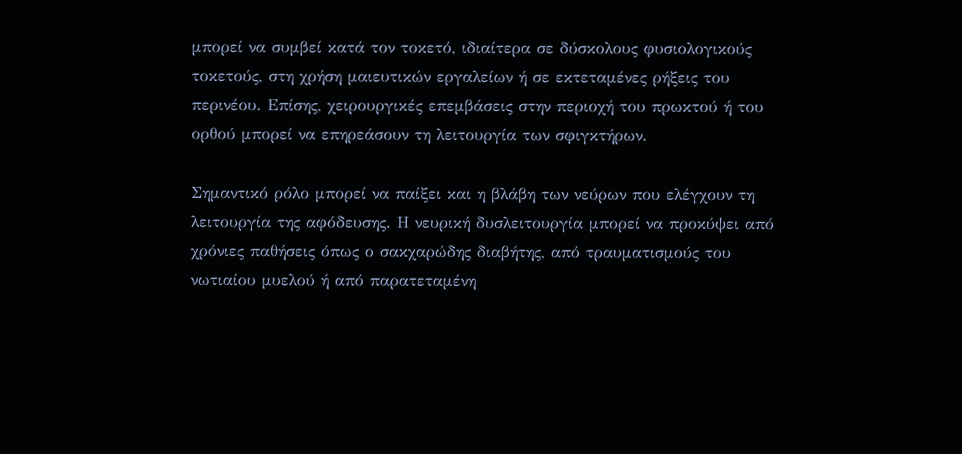μπορεί να συμβεί κατά τον τοκετό, ιδιαίτερα σε δύσκολους φυσιολογικούς τοκετούς, στη χρήση μαιευτικών εργαλείων ή σε εκτεταμένες ρήξεις του περινέου. Επίσης, χειρουργικές επεμβάσεις στην περιοχή του πρωκτού ή του ορθού μπορεί να επηρεάσουν τη λειτουργία των σφιγκτήρων.

Σημαντικό ρόλο μπορεί να παίξει και η βλάβη των νεύρων που ελέγχουν τη λειτουργία της αφόδευσης. Η νευρική δυσλειτουργία μπορεί να προκύψει από χρόνιες παθήσεις όπως ο σακχαρώδης διαβήτης, από τραυματισμούς του νωτιαίου μυελού ή από παρατεταμένη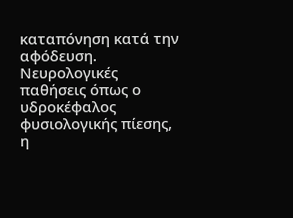καταπόνηση κατά την αφόδευση. Νευρολογικές παθήσεις όπως ο υδροκέφαλος φυσιολογικής πίεσης, η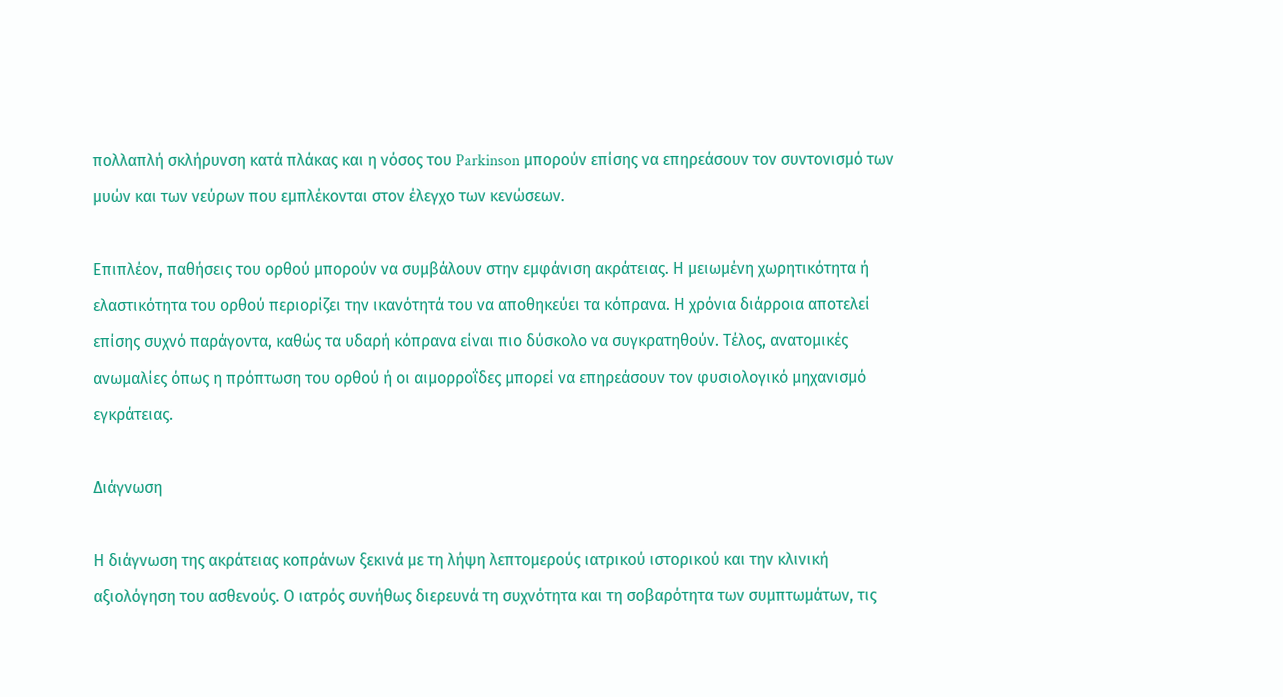πολλαπλή σκλήρυνση κατά πλάκας και η νόσος του Parkinson μπορούν επίσης να επηρεάσουν τον συντονισμό των μυών και των νεύρων που εμπλέκονται στον έλεγχο των κενώσεων.

Επιπλέον, παθήσεις του ορθού μπορούν να συμβάλουν στην εμφάνιση ακράτειας. Η μειωμένη χωρητικότητα ή ελαστικότητα του ορθού περιορίζει την ικανότητά του να αποθηκεύει τα κόπρανα. Η χρόνια διάρροια αποτελεί επίσης συχνό παράγοντα, καθώς τα υδαρή κόπρανα είναι πιο δύσκολο να συγκρατηθούν. Τέλος, ανατομικές ανωμαλίες όπως η πρόπτωση του ορθού ή οι αιμορροΐδες μπορεί να επηρεάσουν τον φυσιολογικό μηχανισμό εγκράτειας.

Διάγνωση

Η διάγνωση της ακράτειας κοπράνων ξεκινά με τη λήψη λεπτομερούς ιατρικού ιστορικού και την κλινική αξιολόγηση του ασθενούς. Ο ιατρός συνήθως διερευνά τη συχνότητα και τη σοβαρότητα των συμπτωμάτων, τις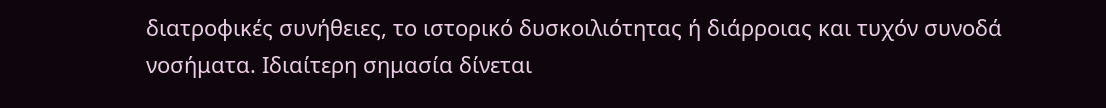διατροφικές συνήθειες, το ιστορικό δυσκοιλιότητας ή διάρροιας και τυχόν συνοδά νοσήματα. Ιδιαίτερη σημασία δίνεται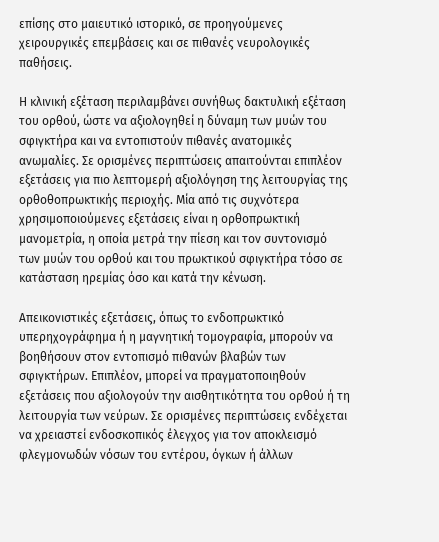επίσης στο μαιευτικό ιστορικό, σε προηγούμενες χειρουργικές επεμβάσεις και σε πιθανές νευρολογικές παθήσεις.

Η κλινική εξέταση περιλαμβάνει συνήθως δακτυλική εξέταση του ορθού, ώστε να αξιολογηθεί η δύναμη των μυών του σφιγκτήρα και να εντοπιστούν πιθανές ανατομικές ανωμαλίες. Σε ορισμένες περιπτώσεις απαιτούνται επιπλέον εξετάσεις για πιο λεπτομερή αξιολόγηση της λειτουργίας της ορθοθοπρωκτικής περιοχής. Μία από τις συχνότερα χρησιμοποιούμενες εξετάσεις είναι η ορθοπρωκτική μανομετρία, η οποία μετρά την πίεση και τον συντονισμό των μυών του ορθού και του πρωκτικού σφιγκτήρα τόσο σε κατάσταση ηρεμίας όσο και κατά την κένωση.

Απεικονιστικές εξετάσεις, όπως το ενδοπρωκτικό υπερηχογράφημα ή η μαγνητική τομογραφία, μπορούν να βοηθήσουν στον εντοπισμό πιθανών βλαβών των σφιγκτήρων. Επιπλέον, μπορεί να πραγματοποιηθούν εξετάσεις που αξιολογούν την αισθητικότητα του ορθού ή τη λειτουργία των νεύρων. Σε ορισμένες περιπτώσεις ενδέχεται να χρειαστεί ενδοσκοπικός έλεγχος για τον αποκλεισμό φλεγμονωδών νόσων του εντέρου, όγκων ή άλλων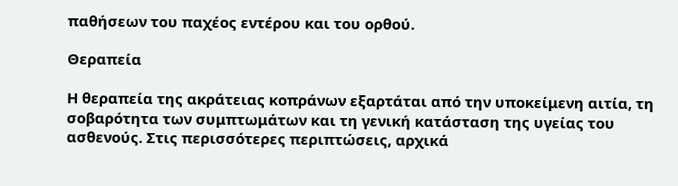παθήσεων του παχέος εντέρου και του ορθού.

Θεραπεία

Η θεραπεία της ακράτειας κοπράνων εξαρτάται από την υποκείμενη αιτία, τη σοβαρότητα των συμπτωμάτων και τη γενική κατάσταση της υγείας του ασθενούς. Στις περισσότερες περιπτώσεις, αρχικά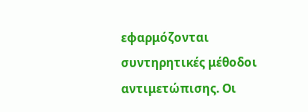εφαρμόζονται συντηρητικές μέθοδοι αντιμετώπισης. Οι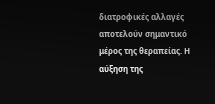διατροφικές αλλαγές αποτελούν σημαντικό μέρος της θεραπείας. Η αύξηση της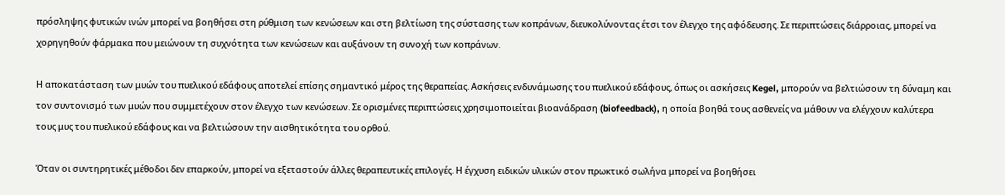πρόσληψης φυτικών ινών μπορεί να βοηθήσει στη ρύθμιση των κενώσεων και στη βελτίωση της σύστασης των κοπράνων, διευκολύνοντας έτσι τον έλεγχο της αφόδευσης. Σε περιπτώσεις διάρροιας, μπορεί να χορηγηθούν φάρμακα που μειώνουν τη συχνότητα των κενώσεων και αυξάνουν τη συνοχή των κοπράνων.

Η αποκατάσταση των μυών του πυελικού εδάφους αποτελεί επίσης σημαντικό μέρος της θεραπείας. Ασκήσεις ενδυνάμωσης του πυελικού εδάφους, όπως οι ασκήσεις Kegel, μπορούν να βελτιώσουν τη δύναμη και τον συντονισμό των μυών που συμμετέχουν στον έλεγχο των κενώσεων. Σε ορισμένες περιπτώσεις χρησιμοποιείται βιοανάδραση (biofeedback), η οποία βοηθά τους ασθενείς να μάθουν να ελέγχουν καλύτερα τους μυς του πυελικού εδάφους και να βελτιώσουν την αισθητικότητα του ορθού.

Όταν οι συντηρητικές μέθοδοι δεν επαρκούν, μπορεί να εξεταστούν άλλες θεραπευτικές επιλογές. Η έγχυση ειδικών υλικών στον πρωκτικό σωλήνα μπορεί να βοηθήσει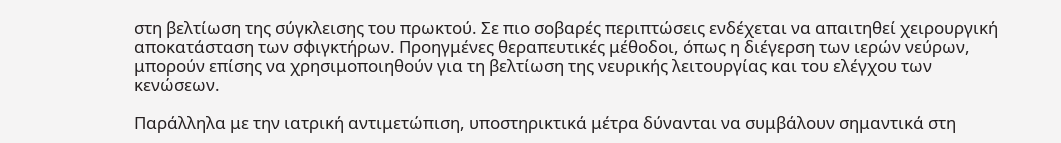στη βελτίωση της σύγκλεισης του πρωκτού. Σε πιο σοβαρές περιπτώσεις ενδέχεται να απαιτηθεί χειρουργική αποκατάσταση των σφιγκτήρων. Προηγμένες θεραπευτικές μέθοδοι, όπως η διέγερση των ιερών νεύρων, μπορούν επίσης να χρησιμοποιηθούν για τη βελτίωση της νευρικής λειτουργίας και του ελέγχου των κενώσεων.

Παράλληλα με την ιατρική αντιμετώπιση, υποστηρικτικά μέτρα δύνανται να συμβάλουν σημαντικά στη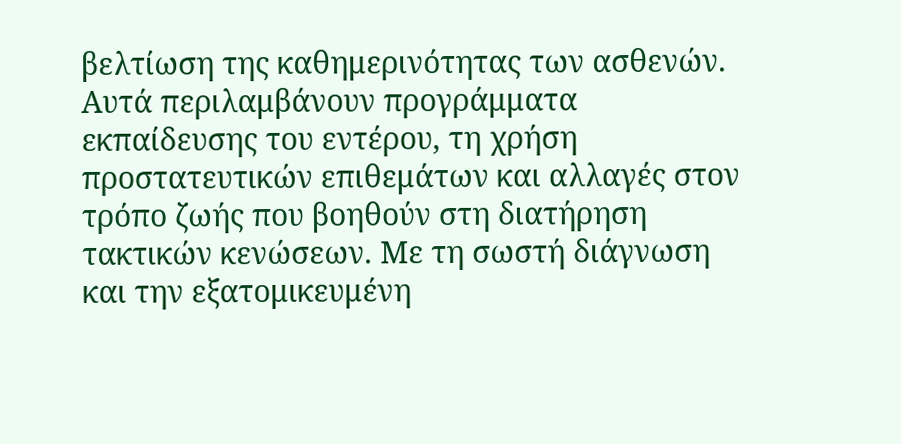βελτίωση της καθημερινότητας των ασθενών. Αυτά περιλαμβάνουν προγράμματα εκπαίδευσης του εντέρου, τη χρήση προστατευτικών επιθεμάτων και αλλαγές στον τρόπο ζωής που βοηθούν στη διατήρηση τακτικών κενώσεων. Με τη σωστή διάγνωση και την εξατομικευμένη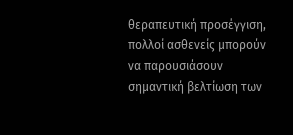θεραπευτική προσέγγιση, πολλοί ασθενείς μπορούν να παρουσιάσουν σημαντική βελτίωση των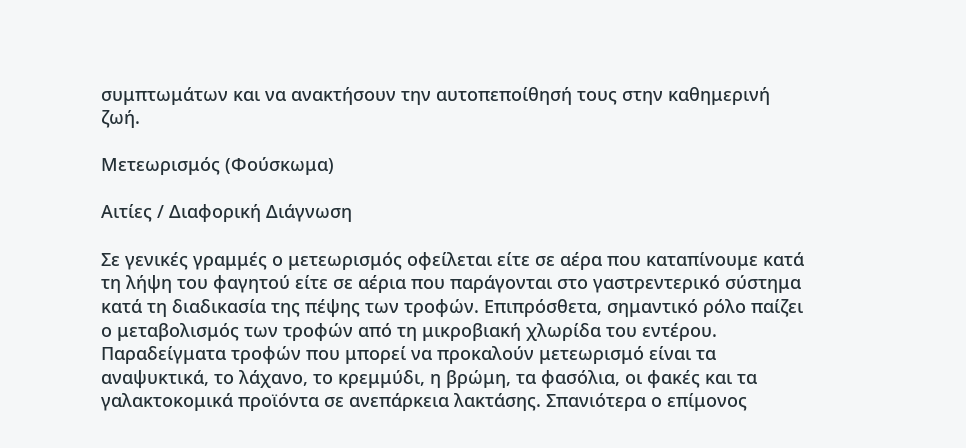συμπτωμάτων και να ανακτήσουν την αυτοπεποίθησή τους στην καθημερινή ζωή.

Μετεωρισμός (Φούσκωμα)

Αιτίες / Διαφορική Διάγνωση

Σε γενικές γραμμές ο μετεωρισμός οφείλεται είτε σε αέρα που καταπίνουμε κατά τη λήψη του φαγητού είτε σε αέρια που παράγονται στο γαστρεντερικό σύστημα κατά τη διαδικασία της πέψης των τροφών. Επιπρόσθετα, σημαντικό ρόλο παίζει ο μεταβολισμός των τροφών από τη μικροβιακή χλωρίδα του εντέρου. Παραδείγματα τροφών που μπορεί να προκαλούν μετεωρισμό είναι τα αναψυκτικά, το λάχανο, το κρεμμύδι, η βρώμη, τα φασόλια, οι φακές και τα γαλακτοκομικά προϊόντα σε ανεπάρκεια λακτάσης. Σπανιότερα ο επίμονος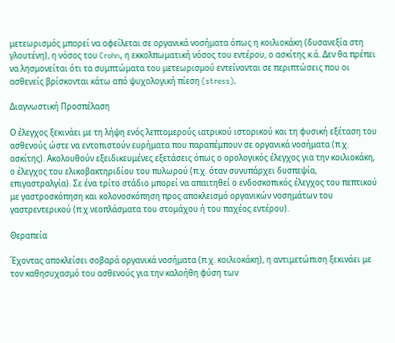μετεωρισμός μπορεί να οφείλεται σε οργανικά νοσήματα όπως η κοιλιοκάκη (δυσανεξία στη γλουτένη), η νόσος του Crohn, η εκκολπωματική νόσος του εντέρου, ο ασκίτης κ.ά. Δεν θα πρέπει να λησμονείται ότι τα συμπτώματα του μετεωρισμού εντείνονται σε περιπτώσεις που οι ασθενείς βρίσκονται κάτω από ψυχολογική πίεση (stress).

Διαγνωστική Προσπέλαση

Ο έλεγχος ξεκινάει με τη λήψη ενός λεπτομερούς ιατρικού ιστορικού και τη φυσική εξέταση του ασθενούς ώστε να εντοπιστούν ευρήματα που παραπέμπουν σε οργανικά νοσήματα (π.χ. ασκίτης). Ακολουθούν εξειδικευμένες εξετάσεις όπως ο ορολογικός έλεγχος για την κοιλιοκάκη, ο έλεγχος του ελικοβακτηριδίου του πυλωρού (π.χ. όταν συνυπάρχει δυσπεψία, επιγαστραλγία). Σε ένα τρίτο στάδιο μπορεί να απαιτηθεί ο ενδοσκοπικός έλεγχος του πεπτικού με γαστροσκόπηση και κολονοσκόπηση προς αποκλεισμό οργανικών νοσημάτων του γαστρεντερικού (π.χ.νεοπλάσματα του στομάχου ή του παχέος εντέρου).

Θεραπεία

Έχοντας αποκλείσει σοβαρά οργανικά νοσήματα (π.χ. κοιλιοκάκη), η αντιμετώπιση ξεκινάει με τον καθησυχασμό του ασθενούς για την καλοήθη φύση των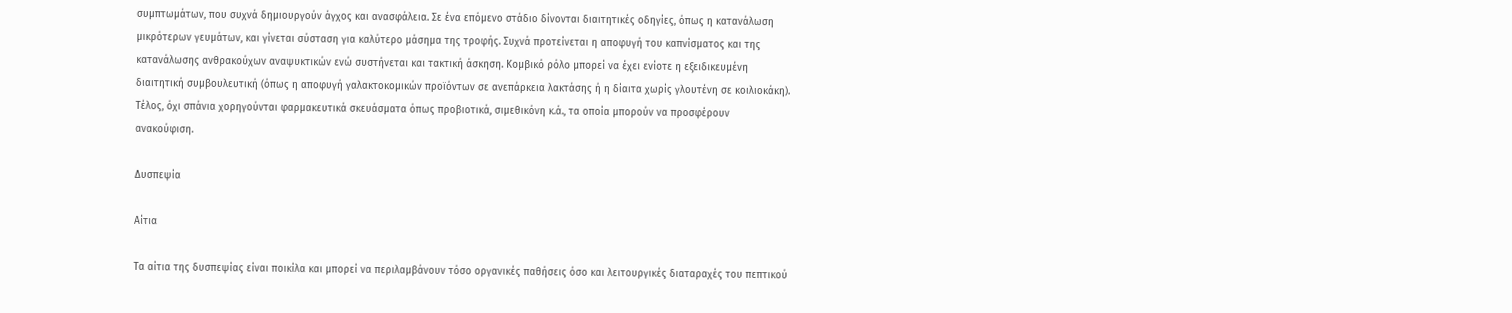συμπτωμάτων, που συχνά δημιουργούν άγχος και ανασφάλεια. Σε ένα επόμενο στάδιο δίνονται διαιτητικές οδηγίες, όπως η κατανάλωση μικρότερων γευμάτων, και γίνεται σύσταση για καλύτερο μάσημα της τροφής. Συχνά προτείνεται η αποφυγή του καπνίσματος και της κατανάλωσης ανθρακούχων αναψυκτικών ενώ συστήνεται και τακτική άσκηση. Κομβικό ρόλο μπορεί να έχει ενίοτε η εξειδικευμένη διαιτητική συμβουλευτική (όπως η αποφυγή γαλακτοκομικών προϊόντων σε ανεπάρκεια λακτάσης ή η δίαιτα χωρίς γλουτένη σε κοιλιοκάκη). Τέλος, όχι σπάνια χορηγούνται φαρμακευτικά σκευάσματα όπως προβιοτικά, σιμεθικόνη κ.ά., τα οποία μπορούν να προσφέρουν ανακούφιση.

Δυσπεψία

Αίτια

Τα αίτια της δυσπεψίας είναι ποικίλα και μπορεί να περιλαμβάνουν τόσο οργανικές παθήσεις όσο και λειτουργικές διαταραχές του πεπτικού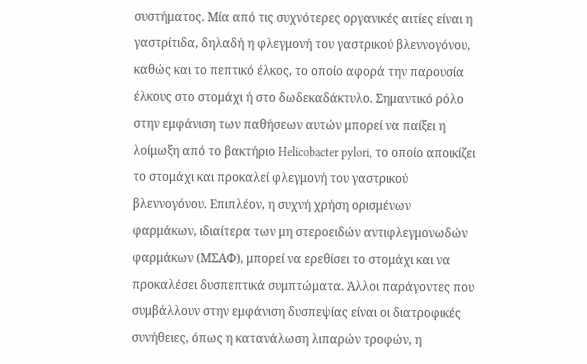συστήματος. Μία από τις συχνότερες οργανικές αιτίες είναι η γαστρίτιδα, δηλαδή η φλεγμονή του γαστρικού βλεννογόνου, καθώς και το πεπτικό έλκος, το οποίο αφορά την παρουσία έλκους στο στομάχι ή στο δωδεκαδάκτυλο. Σημαντικό ρόλο στην εμφάνιση των παθήσεων αυτών μπορεί να παίξει η λοίμωξη από το βακτήριο Helicobacter pylori, το οποίο αποικίζει το στομάχι και προκαλεί φλεγμονή του γαστρικού βλεννογόνου. Επιπλέον, η συχνή χρήση ορισμένων φαρμάκων, ιδιαίτερα των μη στεροειδών αντιφλεγμονωδών φαρμάκων (ΜΣΑΦ), μπορεί να ερεθίσει το στομάχι και να προκαλέσει δυσπεπτικά συμπτώματα. Άλλοι παράγοντες που συμβάλλουν στην εμφάνιση δυσπεψίας είναι οι διατροφικές συνήθειες, όπως η κατανάλωση λιπαρών τροφών, η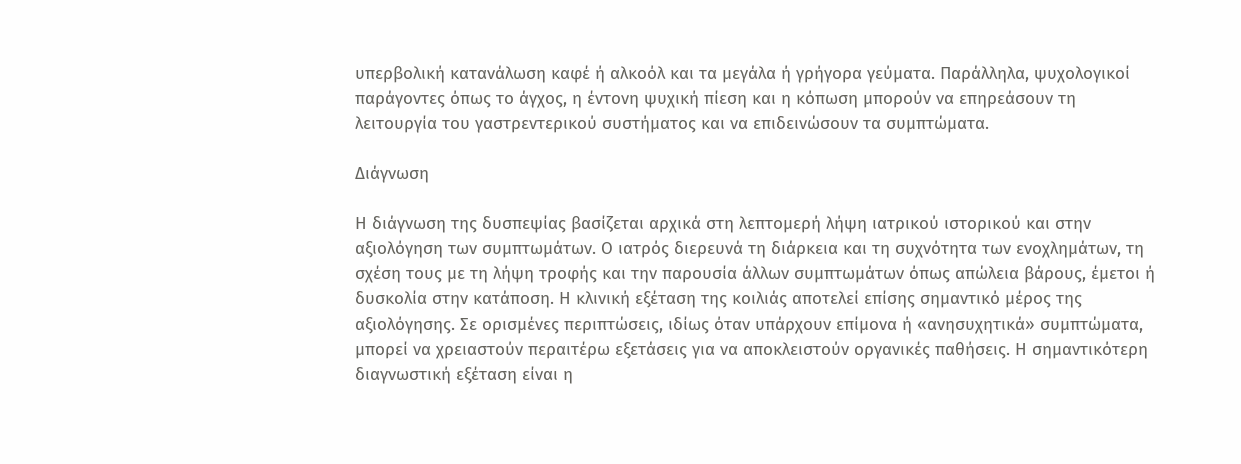υπερβολική κατανάλωση καφέ ή αλκοόλ και τα μεγάλα ή γρήγορα γεύματα. Παράλληλα, ψυχολογικοί παράγοντες όπως το άγχος, η έντονη ψυχική πίεση και η κόπωση μπορούν να επηρεάσουν τη λειτουργία του γαστρεντερικού συστήματος και να επιδεινώσουν τα συμπτώματα.

Διάγνωση

Η διάγνωση της δυσπεψίας βασίζεται αρχικά στη λεπτομερή λήψη ιατρικού ιστορικού και στην αξιολόγηση των συμπτωμάτων. Ο ιατρός διερευνά τη διάρκεια και τη συχνότητα των ενοχλημάτων, τη σχέση τους με τη λήψη τροφής και την παρουσία άλλων συμπτωμάτων όπως απώλεια βάρους, έμετοι ή δυσκολία στην κατάποση. Η κλινική εξέταση της κοιλιάς αποτελεί επίσης σημαντικό μέρος της αξιολόγησης. Σε ορισμένες περιπτώσεις, ιδίως όταν υπάρχουν επίμονα ή «ανησυχητικά» συμπτώματα, μπορεί να χρειαστούν περαιτέρω εξετάσεις για να αποκλειστούν οργανικές παθήσεις. Η σημαντικότερη διαγνωστική εξέταση είναι η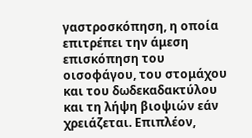γαστροσκόπηση, η οποία επιτρέπει την άμεση επισκόπηση του οισοφάγου, του στομάχου και του δωδεκαδακτύλου και τη λήψη βιοψιών εάν χρειάζεται. Επιπλέον,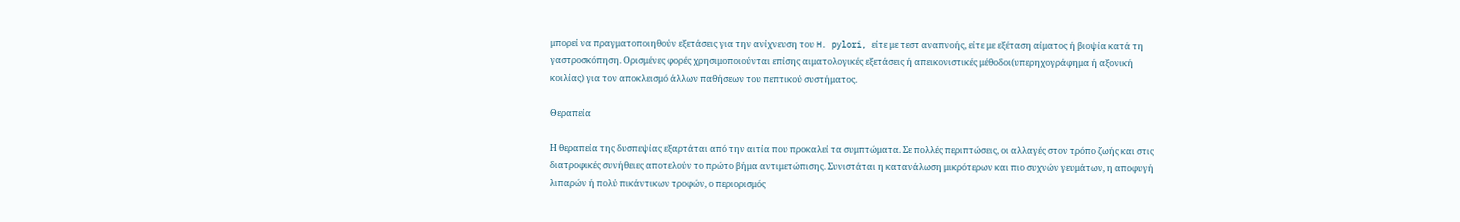μπορεί να πραγματοποιηθούν εξετάσεις για την ανίχνευση του H. pylori, είτε με τεστ αναπνοής, είτε με εξέταση αίματος ή βιοψία κατά τη γαστροσκόπηση. Ορισμένες φορές χρησιμοποιούνται επίσης αιματολογικές εξετάσεις ή απεικονιστικές μέθοδοι(υπερηχογράφημα ή αξονική κοιλίας) για τον αποκλεισμό άλλων παθήσεων του πεπτικού συστήματος.

Θεραπεία

Η θεραπεία της δυσπεψίας εξαρτάται από την αιτία που προκαλεί τα συμπτώματα. Σε πολλές περιπτώσεις, οι αλλαγές στον τρόπο ζωής και στις διατροφικές συνήθειες αποτελούν το πρώτο βήμα αντιμετώπισης. Συνιστάται η κατανάλωση μικρότερων και πιο συχνών γευμάτων, η αποφυγή λιπαρών ή πολύ πικάντικων τροφών, ο περιορισμός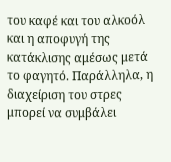του καφέ και του αλκοόλ και η αποφυγή της κατάκλισης αμέσως μετά το φαγητό. Παράλληλα, η διαχείριση του στρες μπορεί να συμβάλει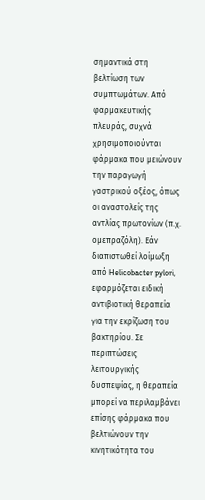σημαντικά στη βελτίωση των συμπτωμάτων. Από φαρμακευτικής πλευράς, συχνά χρησιμοποιούνται φάρμακα που μειώνουν την παραγωγή γαστρικού οξέος, όπως οι αναστολείς της αντλίας πρωτονίων (π.χ. ομεπραζόλη). Εάν διαπιστωθεί λοίμωξη από Helicobacter pylori, εφαρμόζεται ειδική αντιβιοτική θεραπεία για την εκρίζωση του βακτηρίου. Σε περιπτώσεις λειτουργικής δυσπεψίας, η θεραπεία μπορεί να περιλαμβάνει επίσης φάρμακα που βελτιώνουν την κινητικότητα του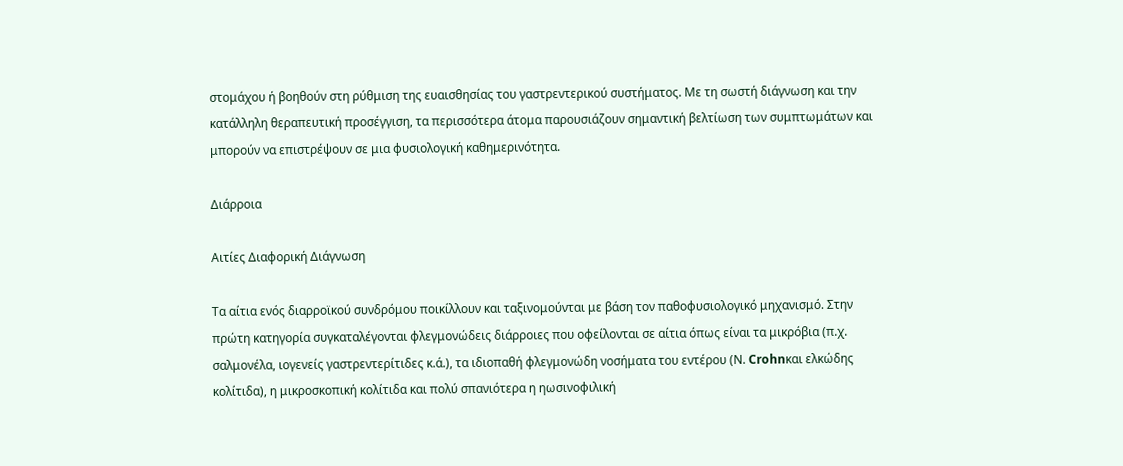στομάχου ή βοηθούν στη ρύθμιση της ευαισθησίας του γαστρεντερικού συστήματος. Με τη σωστή διάγνωση και την κατάλληλη θεραπευτική προσέγγιση, τα περισσότερα άτομα παρουσιάζουν σημαντική βελτίωση των συμπτωμάτων και μπορούν να επιστρέψουν σε μια φυσιολογική καθημερινότητα.

Διάρροια

Αιτίες Διαφορική Διάγνωση

Τα αίτια ενός διαρροϊκού συνδρόμου ποικίλλουν και ταξινομούνται με βάση τον παθοφυσιολογικό μηχανισμό. Στην πρώτη κατηγορία συγκαταλέγονται φλεγμονώδεις διάρροιες που οφείλονται σε αίτια όπως είναι τα μικρόβια (π.χ. σαλμονέλα, ιογενείς γαστρεντερίτιδες κ.ά.), τα ιδιοπαθή φλεγμονώδη νοσήματα του εντέρου (Ν. Crohnκαι ελκώδης κολίτιδα), η μικροσκοπική κολίτιδα και πολύ σπανιότερα η ηωσινοφιλική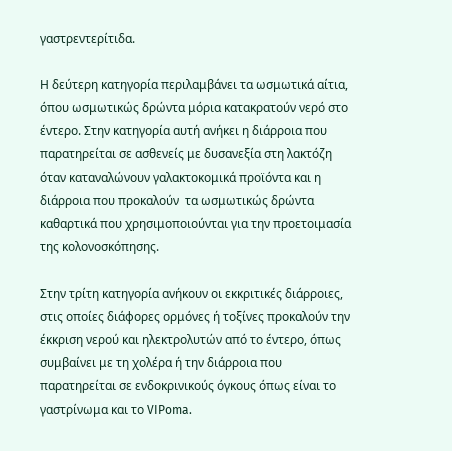γαστρεντερίτιδα.

Η δεύτερη κατηγορία περιλαμβάνει τα ωσμωτικά αίτια, όπου ωσμωτικώς δρώντα μόρια κατακρατούν νερό στο έντερο. Στην κατηγορία αυτή ανήκει η διάρροια που παρατηρείται σε ασθενείς με δυσανεξία στη λακτόζη όταν καταναλώνουν γαλακτοκομικά προϊόντα και η διάρροια που προκαλούν  τα ωσμωτικώς δρώντα καθαρτικά που χρησιμοποιούνται για την προετοιμασία της κολονοσκόπησης.

Στην τρίτη κατηγορία ανήκουν οι εκκριτικές διάρροιες, στις οποίες διάφορες ορμόνες ή τοξίνες προκαλούν την έκκριση νερού και ηλεκτρολυτών από το έντερο, όπως συμβαίνει με τη χολέρα ή την διάρροια που παρατηρείται σε ενδοκρινικούς όγκους όπως είναι το γαστρίνωμα και το VIPoma.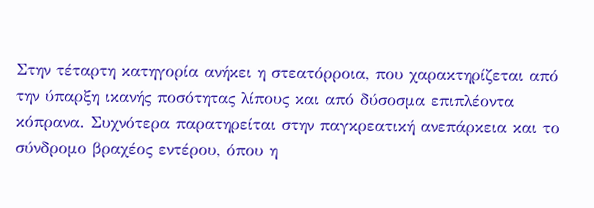Στην τέταρτη κατηγορία ανήκει η στεατόρροια, που χαρακτηρίζεται από την ύπαρξη ικανής ποσότητας λίπους και από δύσοσμα επιπλέοντα κόπρανα. Συχνότερα παρατηρείται στην παγκρεατική ανεπάρκεια και το σύνδρομο βραχέος εντέρου, όπου η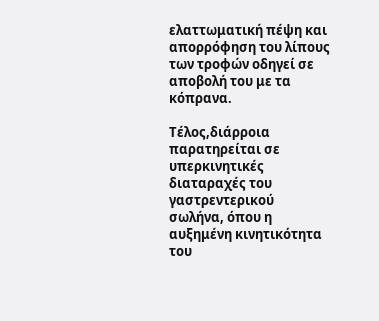ελαττωματική πέψη και απορρόφηση του λίπους των τροφών οδηγεί σε αποβολή του με τα κόπρανα.

Τέλος,διάρροια παρατηρείται σε υπερκινητικές διαταραχές του γαστρεντερικού σωλήνα, όπου η αυξημένη κινητικότητα του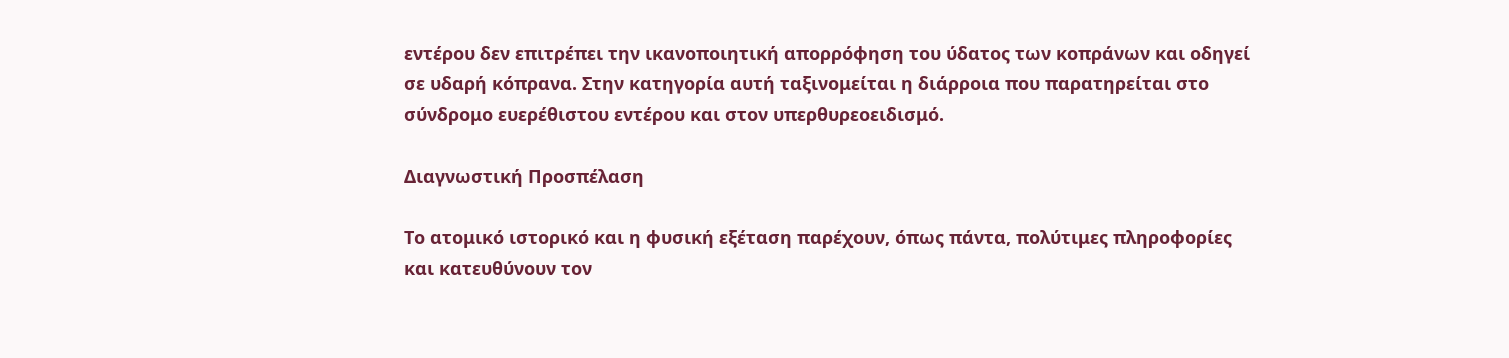εντέρου δεν επιτρέπει την ικανοποιητική απορρόφηση του ύδατος των κοπράνων και οδηγεί σε υδαρή κόπρανα. Στην κατηγορία αυτή ταξινομείται η διάρροια που παρατηρείται στο σύνδρομο ευερέθιστου εντέρου και στον υπερθυρεοειδισμό.

Διαγνωστική Προσπέλαση

Το ατομικό ιστορικό και η φυσική εξέταση παρέχουν, όπως πάντα, πολύτιμες πληροφορίες και κατευθύνουν τον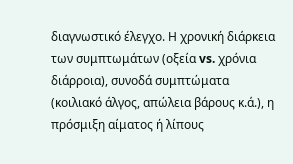διαγνωστικό έλεγχο. Η χρονική διάρκεια των συμπτωμάτων (οξεία vs. χρόνια διάρροια), συνοδά συμπτώματα (κοιλιακό άλγος, απώλεια βάρους κ.ά.), η πρόσμιξη αίματος ή λίπους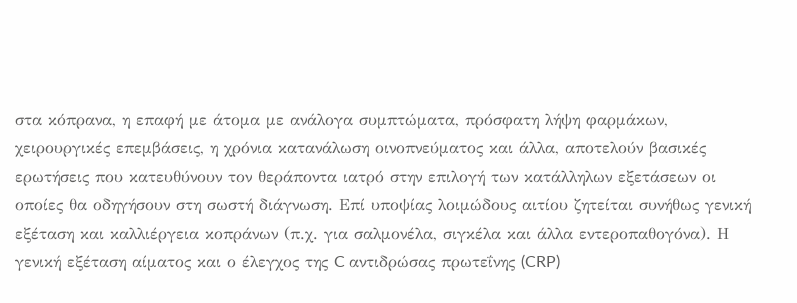στα κόπρανα, η επαφή με άτομα με ανάλογα συμπτώματα, πρόσφατη λήψη φαρμάκων, χειρουργικές επεμβάσεις, η χρόνια κατανάλωση οινοπνεύματος και άλλα, αποτελούν βασικές ερωτήσεις που κατευθύνουν τον θεράποντα ιατρό στην επιλογή των κατάλληλων εξετάσεων οι οποίες θα οδηγήσουν στη σωστή διάγνωση. Επί υποψίας λοιμώδους αιτίου ζητείται συνήθως γενική εξέταση και καλλιέργεια κοπράνων (π.χ. για σαλμονέλα, σιγκέλα και άλλα εντεροπαθογόνα). Η γενική εξέταση αίματος και ο έλεγχος της C αντιδρώσας πρωτεΐνης (CRP)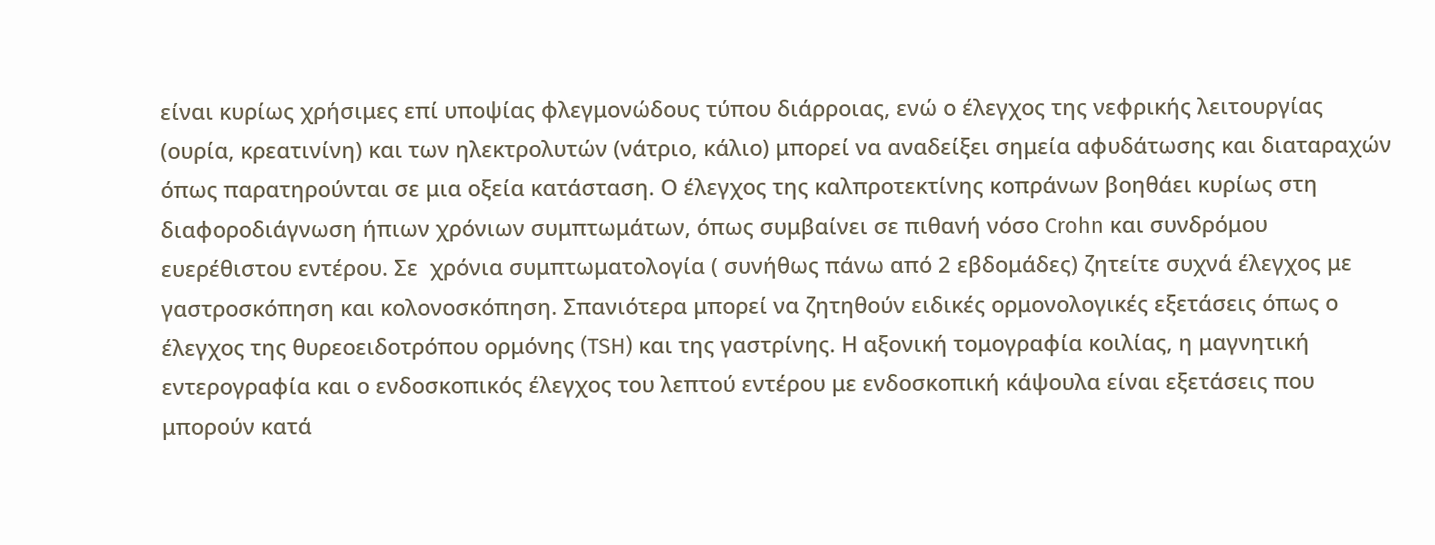είναι κυρίως χρήσιμες επί υποψίας φλεγμονώδους τύπου διάρροιας, ενώ ο έλεγχος της νεφρικής λειτουργίας (ουρία, κρεατινίνη) και των ηλεκτρολυτών (νάτριο, κάλιο) μπορεί να αναδείξει σημεία αφυδάτωσης και διαταραχών όπως παρατηρούνται σε μια οξεία κατάσταση. Ο έλεγχος της καλπροτεκτίνης κοπράνων βοηθάει κυρίως στη διαφοροδιάγνωση ήπιων χρόνιων συμπτωμάτων, όπως συμβαίνει σε πιθανή νόσο Crohn και συνδρόμου ευερέθιστου εντέρου. Σε  χρόνια συμπτωματολογία ( συνήθως πάνω από 2 εβδομάδες) ζητείτε συχνά έλεγχος με γαστροσκόπηση και κολονοσκόπηση. Σπανιότερα μπορεί να ζητηθούν ειδικές ορμονολογικές εξετάσεις όπως ο έλεγχος της θυρεοειδοτρόπου ορμόνης (TSH) και της γαστρίνης. Η αξονική τομογραφία κοιλίας, η μαγνητική εντερογραφία και ο ενδοσκοπικός έλεγχος του λεπτού εντέρου με ενδοσκοπική κάψουλα είναι εξετάσεις που μπορούν κατά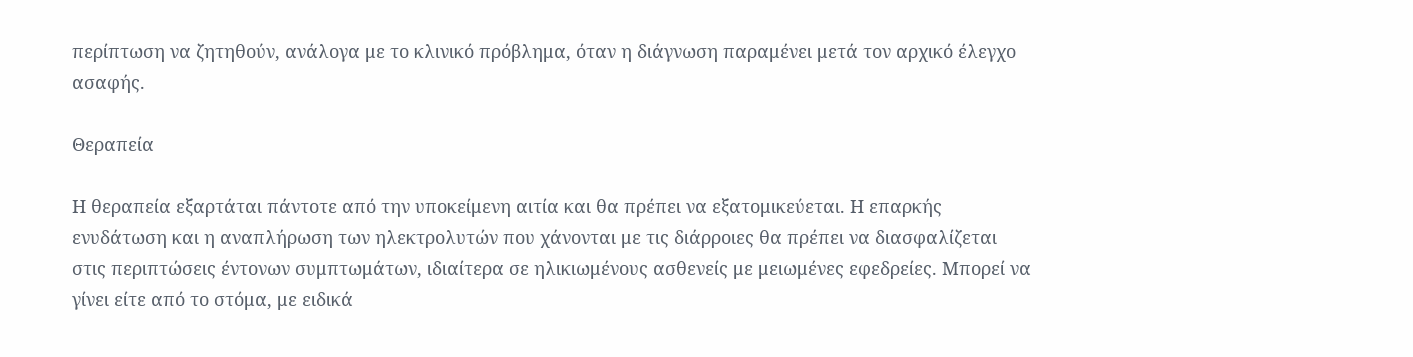περίπτωση να ζητηθούν, ανάλογα με το κλινικό πρόβλημα, όταν η διάγνωση παραμένει μετά τον αρχικό έλεγχο ασαφής.

Θεραπεία

Η θεραπεία εξαρτάται πάντοτε από την υποκείμενη αιτία και θα πρέπει να εξατομικεύεται. Η επαρκής ενυδάτωση και η αναπλήρωση των ηλεκτρολυτών που χάνονται με τις διάρροιες θα πρέπει να διασφαλίζεται στις περιπτώσεις έντονων συμπτωμάτων, ιδιαίτερα σε ηλικιωμένους ασθενείς με μειωμένες εφεδρείες. Μπορεί να γίνει είτε από το στόμα, με ειδικά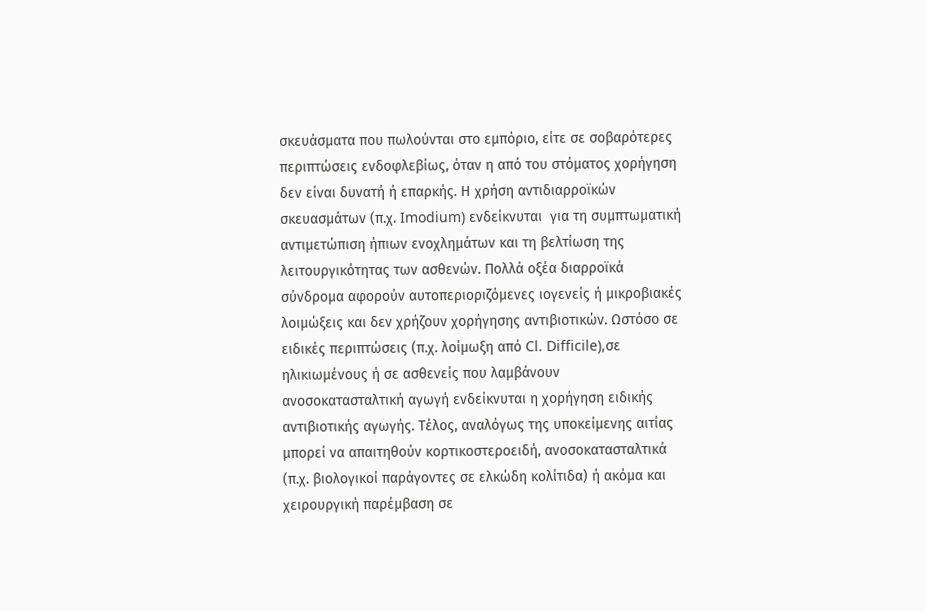σκευάσματα που πωλούνται στο εμπόριο, είτε σε σοβαρότερες περιπτώσεις ενδοφλεβίως, όταν η από του στόματος χορήγηση δεν είναι δυνατή ή επαρκής. Η χρήση αντιδιαρροϊκών σκευασμάτων (π.χ. Imodium) ενδείκνυται  για τη συμπτωματική αντιμετώπιση ήπιων ενοχλημάτων και τη βελτίωση της λειτουργικότητας των ασθενών. Πολλά οξέα διαρροϊκά σύνδρομα αφορούν αυτοπεριοριζόμενες ιογενείς ή μικροβιακές λοιμώξεις και δεν χρήζουν χορήγησης αντιβιοτικών. Ωστόσο σε ειδικές περιπτώσεις (π.χ. λοίμωξη από Cl. Difficile),σε ηλικιωμένους ή σε ασθενείς που λαμβάνουν ανοσοκατασταλτική αγωγή ενδείκνυται η χορήγηση ειδικής αντιβιοτικής αγωγής. Τέλος, αναλόγως της υποκείμενης αιτίας μπορεί να απαιτηθούν κορτικοστεροειδή, ανοσοκατασταλτικά (π.χ. βιολογικοί παράγοντες σε ελκώδη κολίτιδα) ή ακόμα και χειρουργική παρέμβαση σε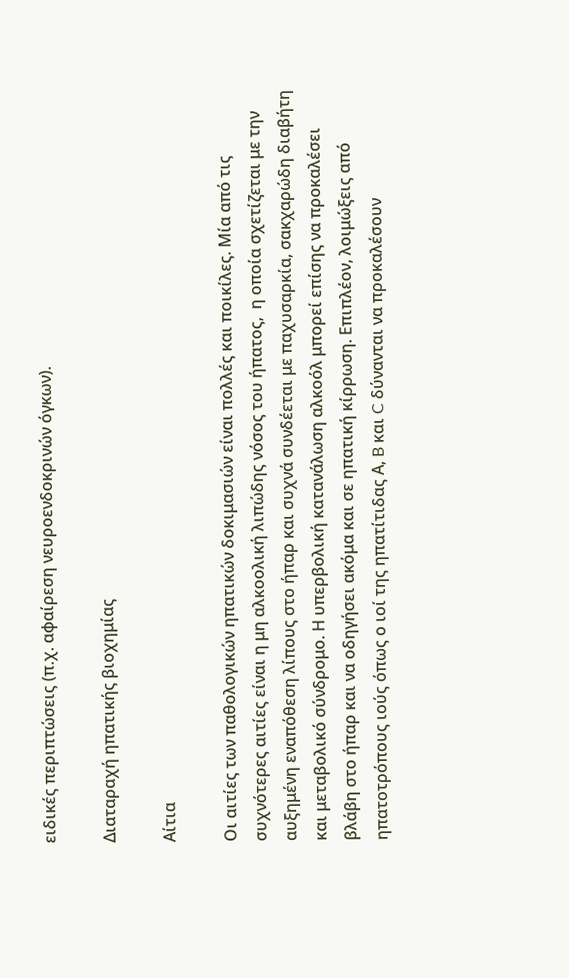ειδικές περιπτώσεις (π.χ. αφαίρεση νευροενδοκρινών όγκων).

Διαταραχή ηπατικής βιοχημίας

Αίτια

Οι αιτίες των παθολογικών ηπατικών δοκιμασιών είναι πολλές και ποικίλες. Μία από τις συχνότερες αιτίες είναι η μη αλκοολική λιπώδης νόσος του ήπατος,  η οποία σχετίζεται με την αυξημένη εναπόθεση λίπους στο ήπαρ και συχνά συνδέεται με παχυσαρκία, σακχαρώδη διαβήτη και μεταβολικό σύνδρομο. Η υπερβολική κατανάλωση αλκοόλ μπορεί επίσης να προκαλέσει βλάβη στο ήπαρ και να οδηγήσει ακόμα και σε ηπατική κίρρωση. Επιπλέον, λοιμώξεις από ηπατοτρόπους ιούς όπως ο ιοί της ηπατίτιδας Α, B και C δύνανται να προκαλέσουν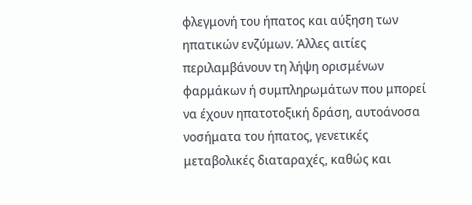φλεγμονή του ήπατος και αύξηση των ηπατικών ενζύμων. Άλλες αιτίες περιλαμβάνουν τη λήψη ορισμένων φαρμάκων ή συμπληρωμάτων που μπορεί να έχουν ηπατοτοξική δράση, αυτοάνοσα νοσήματα του ήπατος, γενετικές μεταβολικές διαταραχές, καθώς και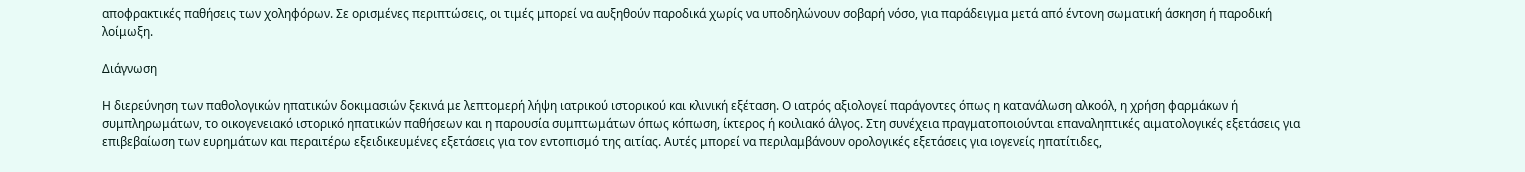αποφρακτικές παθήσεις των χοληφόρων. Σε ορισμένες περιπτώσεις, οι τιμές μπορεί να αυξηθούν παροδικά χωρίς να υποδηλώνουν σοβαρή νόσο, για παράδειγμα μετά από έντονη σωματική άσκηση ή παροδική λοίμωξη.

Διάγνωση

Η διερεύνηση των παθολογικών ηπατικών δοκιμασιών ξεκινά με λεπτομερή λήψη ιατρικού ιστορικού και κλινική εξέταση. Ο ιατρός αξιολογεί παράγοντες όπως η κατανάλωση αλκοόλ, η χρήση φαρμάκων ή συμπληρωμάτων, το οικογενειακό ιστορικό ηπατικών παθήσεων και η παρουσία συμπτωμάτων όπως κόπωση, ίκτερος ή κοιλιακό άλγος. Στη συνέχεια πραγματοποιούνται επαναληπτικές αιματολογικές εξετάσεις για επιβεβαίωση των ευρημάτων και περαιτέρω εξειδικευμένες εξετάσεις για τον εντοπισμό της αιτίας. Αυτές μπορεί να περιλαμβάνουν ορολογικές εξετάσεις για ιογενείς ηπατίτιδες,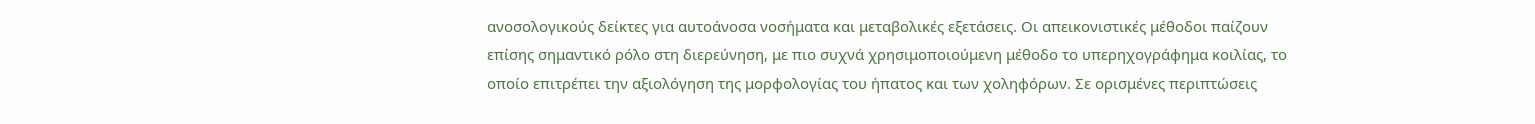ανοσολογικούς δείκτες για αυτοάνοσα νοσήματα και μεταβολικές εξετάσεις. Οι απεικονιστικές μέθοδοι παίζουν επίσης σημαντικό ρόλο στη διερεύνηση, με πιο συχνά χρησιμοποιούμενη μέθοδο το υπερηχογράφημα κοιλίας, το οποίο επιτρέπει την αξιολόγηση της μορφολογίας του ήπατος και των χοληφόρων. Σε ορισμένες περιπτώσεις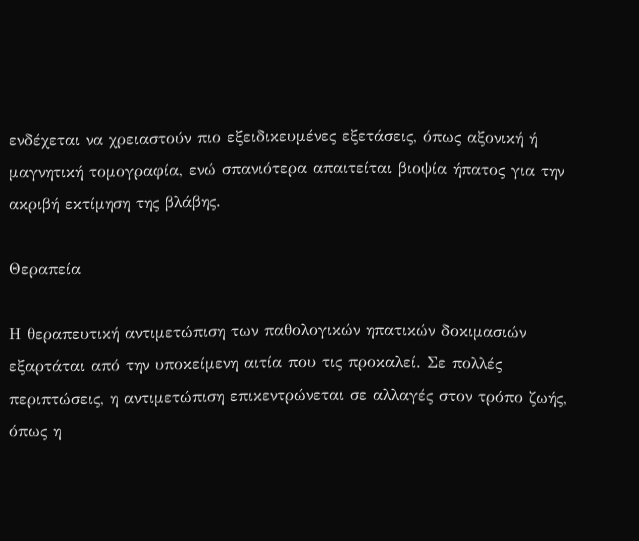ενδέχεται να χρειαστούν πιο εξειδικευμένες εξετάσεις, όπως αξονική ή μαγνητική τομογραφία, ενώ σπανιότερα απαιτείται βιοψία ήπατος για την ακριβή εκτίμηση της βλάβης.

Θεραπεία

Η θεραπευτική αντιμετώπιση των παθολογικών ηπατικών δοκιμασιών εξαρτάται από την υποκείμενη αιτία που τις προκαλεί. Σε πολλές περιπτώσεις, η αντιμετώπιση επικεντρώνεται σε αλλαγές στον τρόπο ζωής, όπως η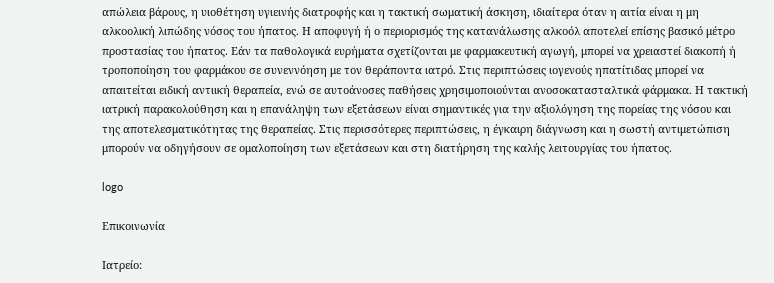απώλεια βάρους, η υιοθέτηση υγιεινής διατροφής και η τακτική σωματική άσκηση, ιδιαίτερα όταν η αιτία είναι η μη αλκοολική λιπώδης νόσος του ήπατος. Η αποφυγή ή ο περιορισμός της κατανάλωσης αλκοόλ αποτελεί επίσης βασικό μέτρο προστασίας του ήπατος. Εάν τα παθολογικά ευρήματα σχετίζονται με φαρμακευτική αγωγή, μπορεί να χρειαστεί διακοπή ή τροποποίηση του φαρμάκου σε συνεννόηση με τον θεράποντα ιατρό. Στις περιπτώσεις ιογενούς ηπατίτιδας μπορεί να απαιτείται ειδική αντιική θεραπεία, ενώ σε αυτοάνοσες παθήσεις χρησιμοποιούνται ανοσοκατασταλτικά φάρμακα. Η τακτική ιατρική παρακολούθηση και η επανάληψη των εξετάσεων είναι σημαντικές για την αξιολόγηση της πορείας της νόσου και της αποτελεσματικότητας της θεραπείας. Στις περισσότερες περιπτώσεις, η έγκαιρη διάγνωση και η σωστή αντιμετώπιση μπορούν να οδηγήσουν σε ομαλοποίηση των εξετάσεων και στη διατήρηση της καλής λειτουργίας του ήπατος.

logo

Επικοινωνία

Ιατρείο: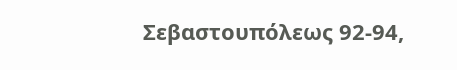Σεβαστουπόλεως 92-94,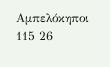Αμπελόκηποι 115 26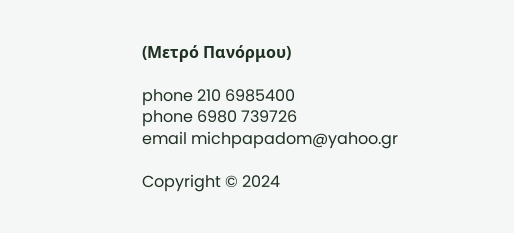(Μετρό Πανόρμου)

phone 210 6985400
phone 6980 739726
email michpapadom@yahoo.gr

Copyright © 2024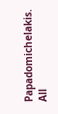Papadomichelakis. All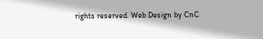rights reserved. Web Design by CnC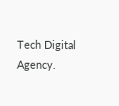Tech Digital Agency.